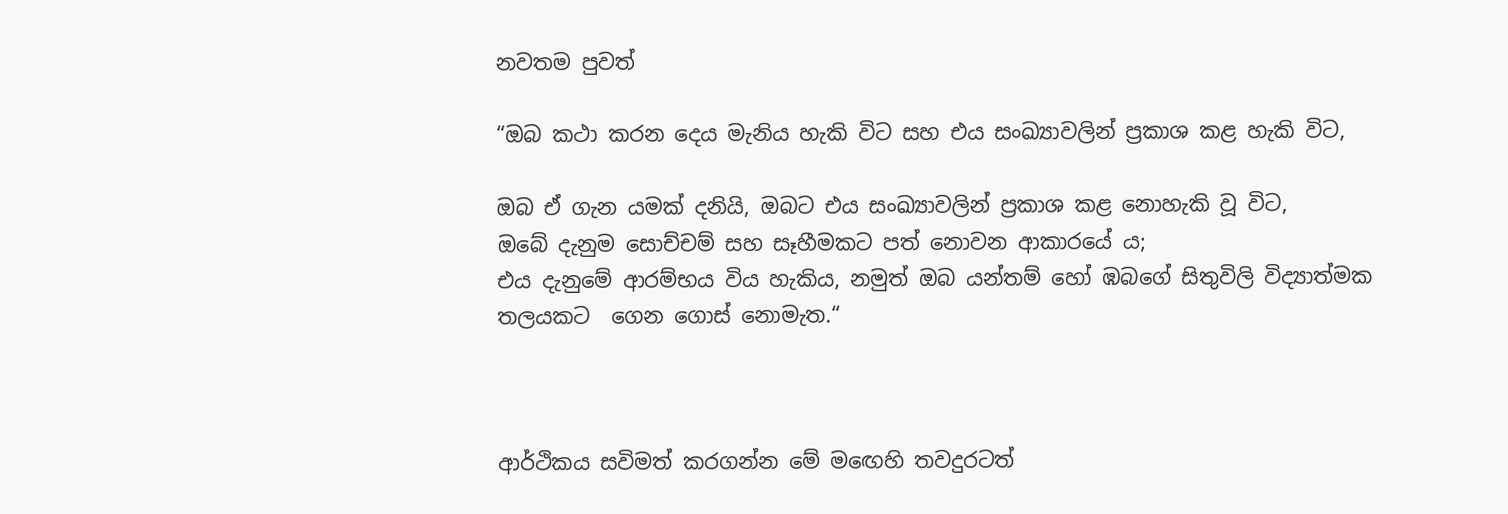නවතම පුවත්

“ඔබ කථා කරන දෙය මැනිය හැකි විට සහ එය සංඛ්‍යාවලින් ප්‍රකාශ කළ හැකි විට,

ඔබ ඒ ගැන යමක් දනියි, ඔබට එය සංඛ්‍යාවලින් ප්‍රකාශ කළ නොහැකි වූ විට,
ඔබේ දැනුම සොච්චම් සහ සෑහීමකට පත් නොවන ආකාරයේ ය;
එය දැනුමේ ආරම්භය විය හැකිය, නමුත් ඔබ යන්තම් හෝ ඹබගේ සිතුවිලි විද්‍යාත්මක තලයකට  ගෙන ගොස් නොමැත.“



ආර්ථිකය සවිමත් කරගන්න මේ මඟෙහි තවදුරටත්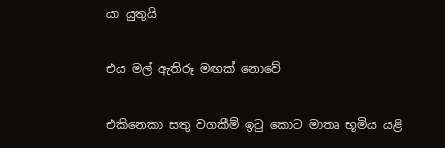යා යුතුයි

එය මල් ඇතිරූ මඟක් නොවේ

එකිනෙකා සතු වගකීම් ඉටු කොට මාතෘ භූමිය යළි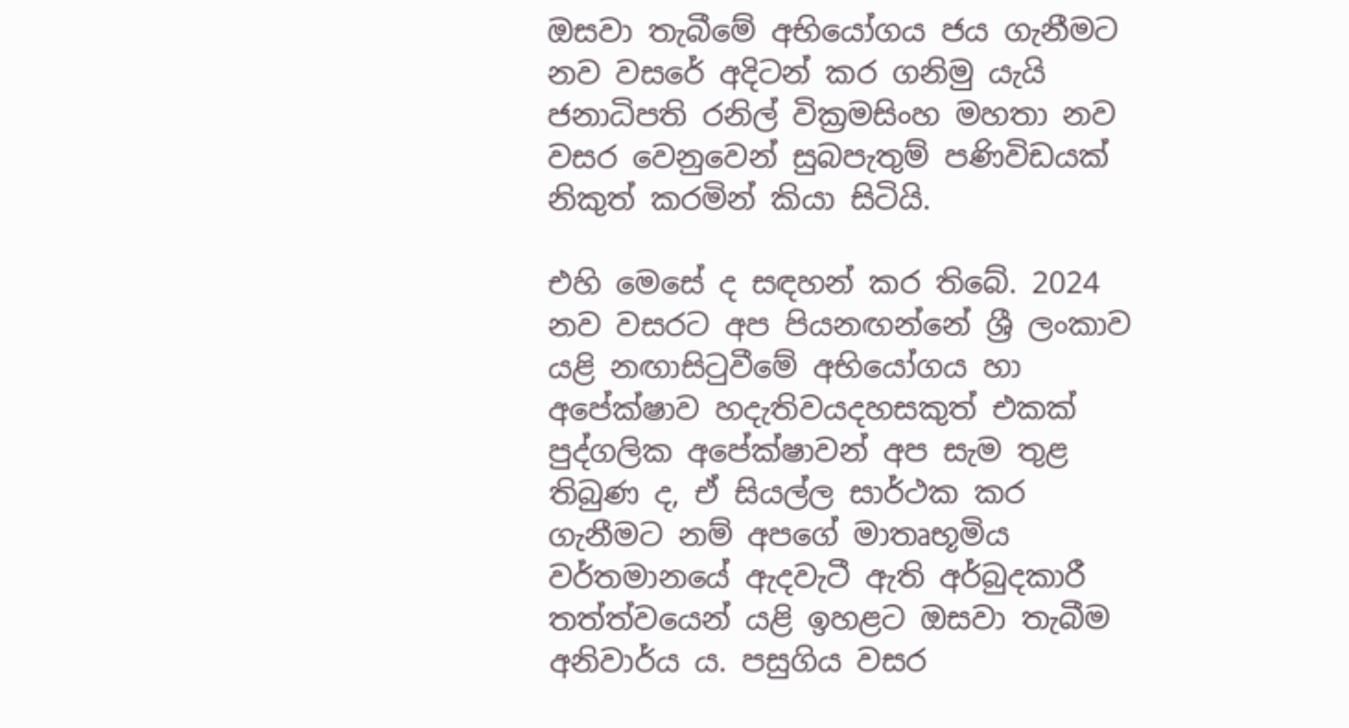ඔසවා තැබීමේ අභියෝගය ජය ගැනීමට නව වසරේ අදිටන් කර ගනිමු යැයි ජනාධිපති රනිල් වික්‍රමසිංහ මහතා නව වසර වෙනුවෙන් සුබපැතුම් පණිවිඩයක් නිකුත් කරමින් කියා සිටියි.

එහි මෙසේ ද සඳහන් කර තිබේ. 2024 නව වසරට අප පියනඟන්නේ ශ්‍රී ලංකාව යළි නඟාසිටුවීමේ අභියෝගය හා අපේක්ෂාව හදැතිවයදහසකුත් එකක් පුද්ගලික අපේක්ෂාවන් අප සැම තුළ තිබුණ ද, ඒ සියල්ල සාර්ථක කර ගැනීමට නම් අපගේ මාතෘභූමිය වර්තමානයේ ඇදවැටී ඇති අර්බුදකාරී තත්ත්වයෙන් යළි ඉහළට ඔසවා තැබීම අනිවාර්ය ය. පසුගිය වසර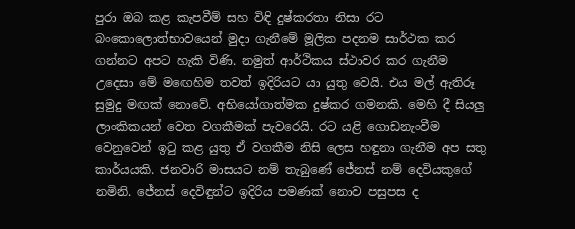පුරා ඔබ කළ කැපවීම් සහ විඳි දුෂ්කරතා නිසා රට බංකොලොත්භාවයෙන් මුදා ගැනීමේ මූලික පදනම සාර්ථක කර ගන්නට අපට හැකි විණි. නමුත් ආර්ථිකය ස්ථාවර කර ගැනීම උදෙසා මේ මඟෙහිම තවත් ඉදිරියට යා යුතු වෙයි. එය මල් ඇතිරූ සුමුදු මඟක් නොවේ. අභියෝගාත්මක දුෂ්කර ගමනකි. මෙහි දී සියලු ලාංකිකයන් වෙත වගකීමක් පැවරෙයි. රට යළි ගොඩනැංවීම වෙනුවෙන් ඉටු කළ යුතු ඒ වගකීම නිසි ලෙස හඳුනා ගැනීම අප සතු කාර්යයකි. ජනවාරි මාසයට නම් තැබුණේ ජේනස් නම් දෙවියකුගේ නමිනි. ජේනස් දෙවිඳුන්ට ඉදිරිය පමණක් නොව පසුපස ද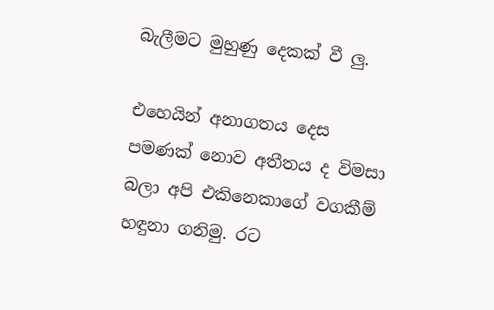බැලීමට මුහුණු දෙකක් වී ලු.

එහෙයින් අනාගතය දෙස පමණක් නොව අතීතය ද විමසා බලා අපි එකිනෙකාගේ වගකීම් හඳුනා ගනිමු. රට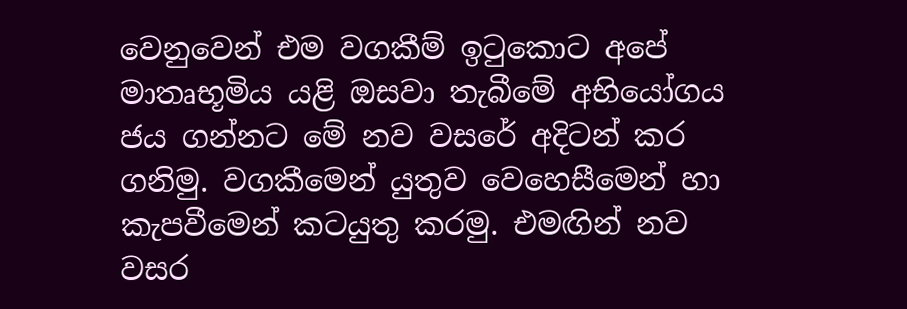වෙනුවෙන් එම වගකීම් ඉටුකොට අපේ මාතෘභූමිය යළි ඔසවා තැබීමේ අභියෝගය ජය ගන්නට මේ නව වසරේ අදිටන් කර ගනිමු. වගකීමෙන් යුතුව වෙහෙසීමෙන් හා කැපවීමෙන් කටයුතු කරමු. එමඟින් නව වසර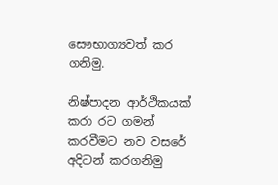සෞභාග්‍යවත් කර ගනිමු.

නිෂ්පාදන ආර්ථිකයක් කරා රට ගමන් කරවීමට නව වසරේ අදිටන් කරගනිමු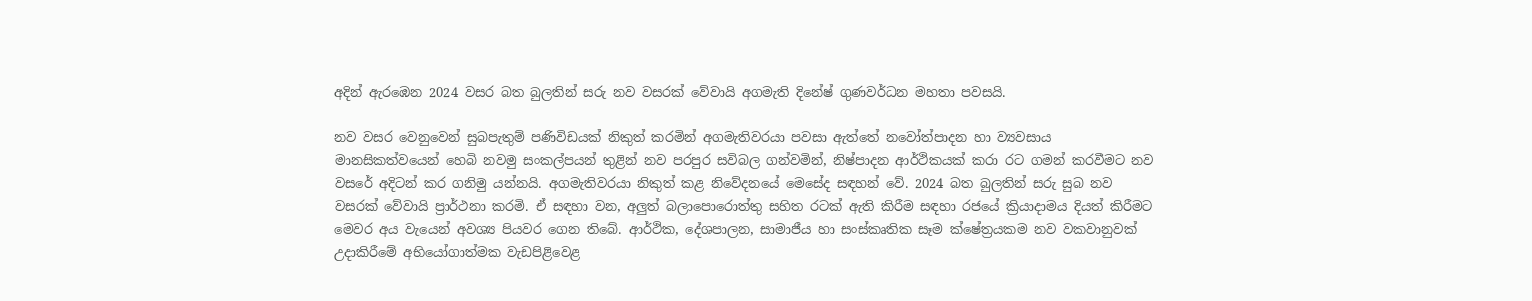අදින් ඇරඹෙන 2024 වසර බත බුලතින් සරු නව වසරක් වේවායි අගමැති දිනේෂ් ගුණවර්ධන මහතා පවසයි.

නව වසර වෙනුවෙන් සුබපැතුම් පණිවිඩයක් නිකුත් කරමින් අගමැතිවරයා පවසා ඇත්තේ නවෝත්පාදන හා ව්‍යවසාය මානසිකත්වයෙන් හෙබි නවමු සංකල්පයන් තුළින් නව පරපුර සවිබල ගන්වමින්, නිෂ්පාදන ආර්ථිකයක් කරා රට ගමන් කරවීමට නව වසරේ අදිටන් කර ගනිමු යන්නයි. අගමැතිවරයා නිකුත් කළ නිවේදනයේ මෙසේද සඳහන් වේ. 2024 බත බුලතින් සරු සුබ නව වසරක් වේවායි ප්‍රාර්ථනා කරමි. ඒ සඳහා වන, අලුත් බලාපොරොත්තු සහිත රටක් ඇති කිරීම සඳහා රජයේ ක්‍රියාදාමය දියත් කිරීමට මෙවර අය වැයෙන් අවශ්‍ය පියවර ගෙන තිබේ. ආර්ථික, දේශපාලන, සාමාජීය හා සංස්කෘතික සෑම ක්ෂේත්‍රයකම නව වකවානුවක් උදාකිරීමේ අභියෝගාත්මක වැඩපිළිවෙළ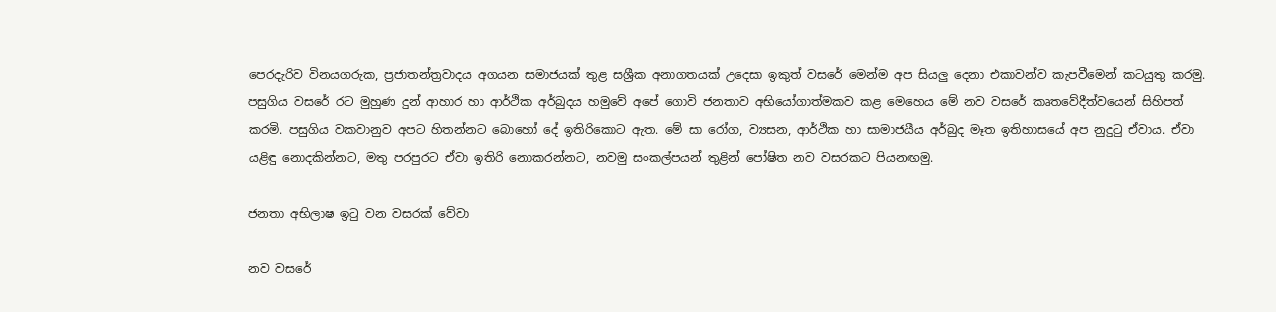පෙරදැරිව විනයගරුක, ප්‍රජාතන්ත්‍රවාදය අගයන සමාජයක් තුළ සශ්‍රීක අනාගතයක් උදෙසා ඉකුත් වසරේ මෙන්ම අප සියලු දෙනා එකාවන්ව කැපවීමෙන් කටයුතු කරමු. පසුගිය වසරේ රට මුහුණ දුන් ආහාර හා ආර්ථික අර්බුදය හමුවේ අපේ ගොවි ජනතාව අභියෝගාත්මකව කළ මෙහෙය මේ නව වසරේ කෘතවේදීත්වයෙන් සිහිපත් කරමි. පසුගිය වකවානුව අපට හිතන්නට බොහෝ දේ ඉතිරිකොට ඇත. මේ සා රෝග, ව්‍යසන, ආර්ථික හා සාමාජයීය අර්බුද මෑත ඉතිහාසයේ අප නුදුටු ඒවාය. ඒවා යළිඳු නොදකින්නට, මතු පරපුරට ඒවා ඉතිරි නොකරන්නට, නවමු සංකල්පයන් තුළින් පෝෂිත නව වසරකට පියනඟමු.

ජනතා අභිලාෂ ඉටු වන වසරක් වේවා

නව වසරේ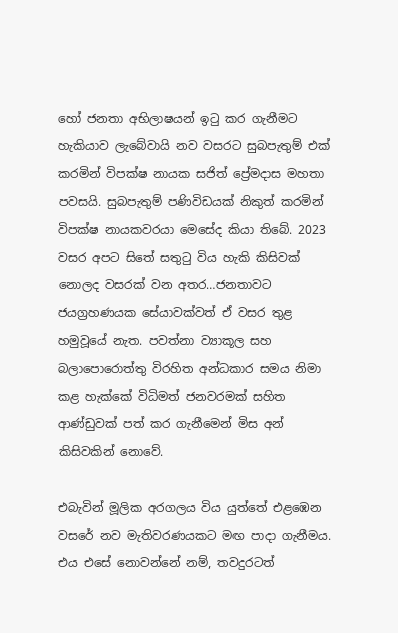හෝ ජනතා අභිලාෂයන් ඉටු කර ගැනීමට හැකියාව ලැබේවායි නව වසරට සුබපැතුම් එක් කරමින් විපක්ෂ නායක සජිත් ප්‍රේමදාස මහතා පවසයි. සුබපැතුම් පණිවිඩයක් නිකුත් කරමින් විපක්ෂ නායකවරයා මෙසේද කියා තිබේ. 2023 වසර අපට සිතේ සතුටු විය හැකි කිසිවක් නොලද වසරක් වන අතර…ජනතාවට ජයග්‍රහණයක සේයාවක්වත් ඒ වසර තුළ හමුවූයේ නැත. පවත්නා ව්‍යාකූල සහ බලාපොරොත්තු විරහිත අන්ධකාර සමය නිමා කළ හැක්කේ විධිමත් ජනවරමක් සහිත ආණ්ඩුවක් පත් කර ගැනීමෙන් මිස අන් කිසිවකින් නොවේ.

එබැවින් මූලික අරගලය විය යුත්තේ එළඹෙන වසරේ නව මැතිවරණයකට මඟ පාදා ගැනීමය. එය එසේ නොවන්නේ නම්, තවදුරටත්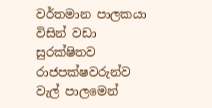වර්තමාන පාලකයා විසින් වඩා සුරක්ෂිතව රාජපක්ෂවරුන්ව වැල් පාලමෙන්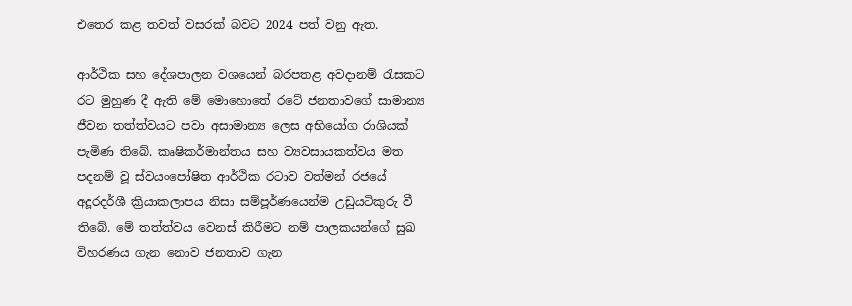එතෙර කළ තවත් වසරක් බවට 2024 පත් වනු ඇත.

ආර්ථික සහ දේශපාලන වශයෙන් බරපතළ අවදානම් රැසකට රට මුහුණ දී ඇති මේ මොහොතේ රටේ ජනතාවගේ සාමාන්‍ය ජීවන තත්ත්වයට පවා අසාමාන්‍ය ලෙස අභියෝග රාශියක් පැමිණ තිබේ. කෘෂිකර්මාන්තය සහ ව්‍යවසායකත්වය මත පදනම් වූ ස්වයංපෝෂිත ආර්ථික රටාව වත්මන් රජයේ අදූරදර්ශී ක්‍රියාකලාපය නිසා සම්පූර්ණයෙන්ම උඩුයටිකුරු වී තිබේ. මේ තත්ත්වය වෙනස් කිරීමට නම් පාලකයන්ගේ සුඛ විහරණය ගැන නොව ජනතාව ගැන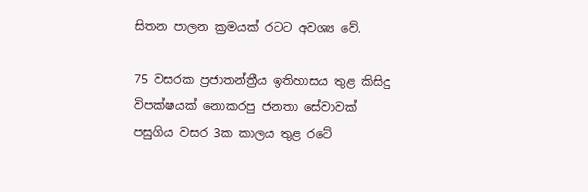සිතන පාලන ක්‍රමයක් රටට අවශ්‍ය වේ.

75 වසරක ප්‍රජාතන්ත්‍රීය ඉතිහාසය තුළ කිසිදු විපක්ෂයක් නොකරපු ජනතා සේවාවක් පසුගිය වසර 3ක කාලය තුළ රටේ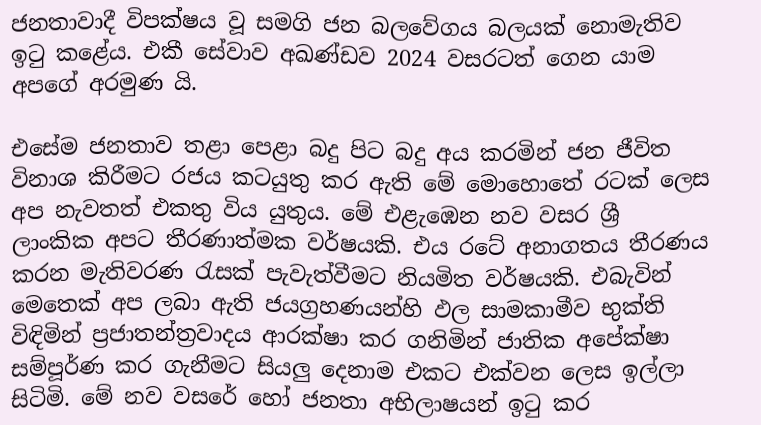ජනතාවාදී විපක්ෂය වූ සමගි ජන බලවේගය බලයක් නොමැතිව ඉටු කළේය. එකී සේවාව අඛණ්ඩව 2024 වසරටත් ගෙන යාම අපගේ අරමුණ යි.

එසේම ජනතාව තළා පෙළා බදු පිට බදු අය කරමින් ජන ජීවිත විනාශ කිරීමට රජය කටයුතු කර ඇති මේ මොහොතේ රටක් ලෙස අප නැවතත් එකතු විය යුතුය. මේ එළැඹෙන නව වසර ශ්‍රී ලාංකික අපට තීරණාත්මක වර්ෂයකි. එය රටේ අනාගතය තීරණය කරන මැතිවරණ රැසක් පැවැත්වීමට නියමිත වර්ෂයකි. එබැවින් මෙතෙක් අප ලබා ඇති ජයග්‍රහණයන්හි ඵල සාමකාමීව භුක්ති විඳිමින් ප්‍රජාතන්ත්‍රවාදය ආරක්ෂා කර ගනිමින් ජාතික අපේක්ෂා සම්පූර්ණ කර ගැනීමට සියලු‍ දෙනාම එකට එක්වන ලෙස ඉල්ලා සිටිමි. මේ නව වසරේ හෝ ජනතා අභිලාෂයන් ඉටු කර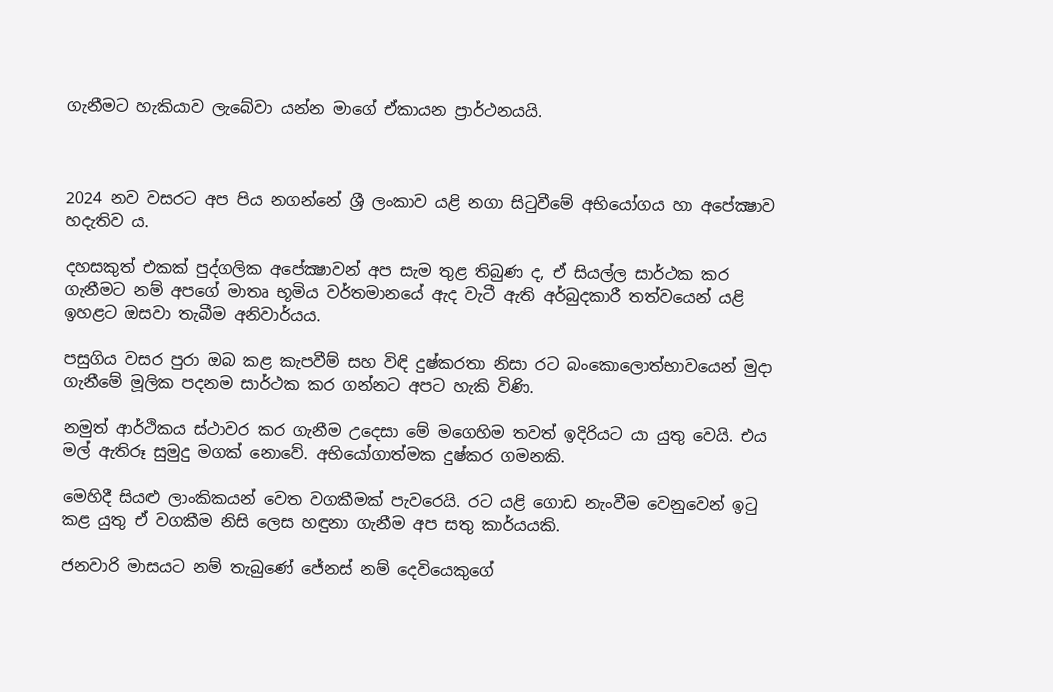ගැනීමට හැකියාව ලැබේවා යන්න මාගේ ඒකායන ප්‍රාර්ථනයයි.



2024 නව වසරට අප පිය නගන්නේ ශ්‍රී ලංකාව යළි නගා සිටුවීමේ අභියෝගය හා අපේක්‍ෂාව හදැතිව ය.

දහසකුත් එකක් පුද්ගලික අපේක්‍ෂාවන් අප සැම තුළ තිබුණ ද, ඒ සියල්ල සාර්ථක කර ගැනීමට නම් අපගේ මාතෘ භූමිය වර්තමානයේ ඇද වැටී ඇති අර්බුදකාරී තත්වයෙන් යළි ඉහළට ඔසවා තැබීම අනිවාර්යය.

පසුගිය වසර පුරා ඔබ කළ කැපවීම් සහ විඳි දුෂ්කරතා නිසා රට බංකොලොත්භාවයෙන් මුදා ගැනීමේ මූලික පදනම සාර්ථක කර ගන්නට අපට හැකි විණි.

නමුත් ආර්ථිකය ස්ථාවර කර ගැනීම උදෙසා මේ මගෙහිම තවත් ඉදිරියට යා යුතු වෙයි. එය මල් ඇතිරූ සුමුදු මගක් නොවේ. අභියෝගාත්මක දුෂ්කර ගමනකි.

මෙහිදී සියළු ලාංකිකයන් වෙත වගකීමක් පැවරෙයි. රට යළි ගොඩ නැංවීම වෙනුවෙන් ඉටු කළ යුතු ඒ වගකීම නිසි ලෙස හඳුනා ගැනීම අප සතු කාර්යයකි.

ජනවාරි මාසයට නම් තැබුණේ ජේනස් නම් දෙවියෙකුගේ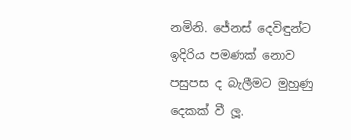නමිනි. ජේනස් දෙවිඳුන්ට ඉදිරිය පමණක් නොව පසුපස ද බැලීමට මුහුණු දෙකක් වී ලූ.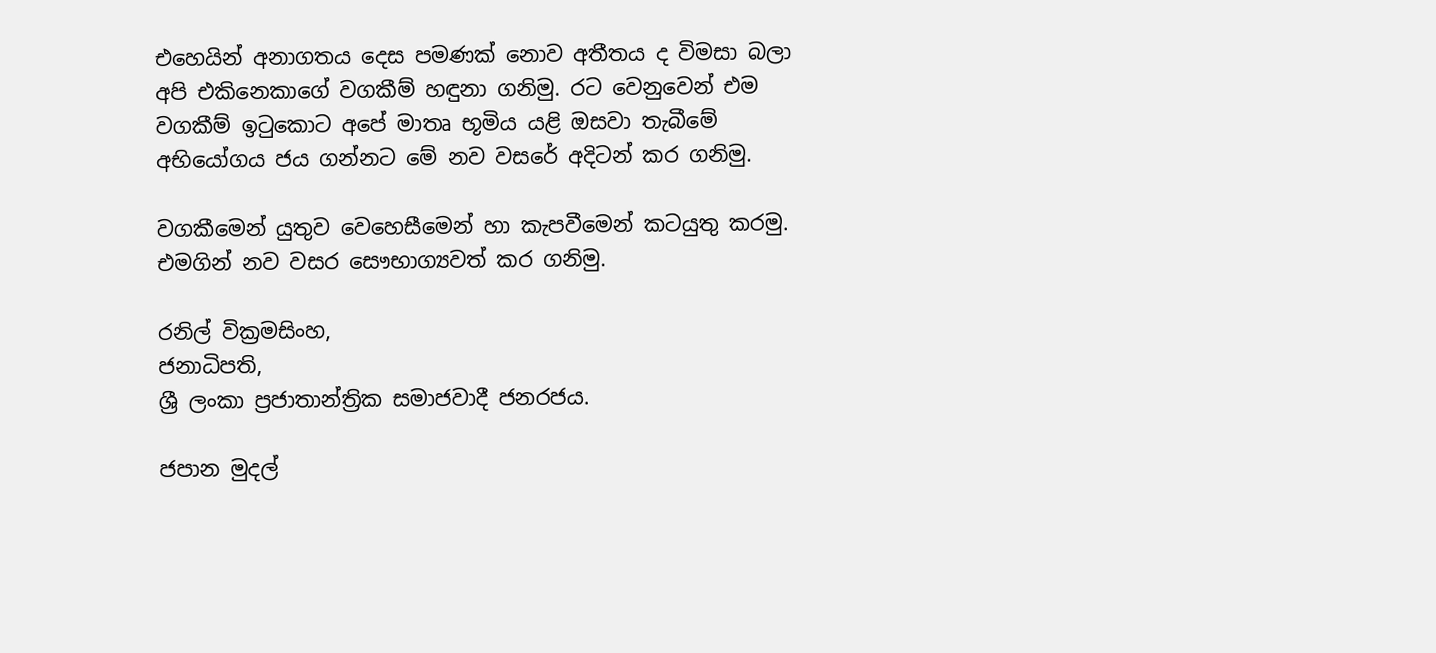එහෙයින් අනාගතය දෙස පමණක් නොව අතීතය ද විමසා බලා අපි එකිනෙකාගේ වගකීම් හඳුනා ගනිමු. රට වෙනුවෙන් එම වගකීම් ඉටුකොට අපේ මාතෘ භූමිය යළි ඔසවා තැබීමේ අභියෝගය ජය ගන්නට මේ නව වසරේ අදිටන් කර ගනිමු.

වගකීමෙන් යුතුව වෙහෙසීමෙන් හා කැපවීමෙන් කටයුතු කරමු. එමගින් නව වසර සෞභාග්‍යවත් කර ගනිමු.

රනිල් වික්‍රමසිංහ,
ජනාධිපති,
ශ්‍රී ලංකා ප්‍රජාතාන්ත්‍රික සමාජවාදී ජනරජය.

ජපාන මුදල්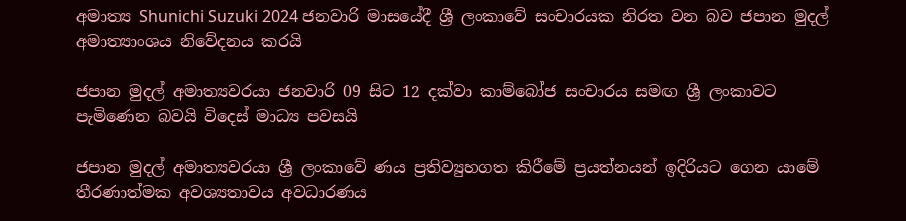අමාත්‍ය Shunichi Suzuki 2024 ජනවාරි මාසයේදී ශ්‍රී ලංකාවේ සංචාරයක නිරත වන බව ජපාන මුදල් අමාත්‍යාංශය නිවේදනය කරයි

ජපාන මුදල් අමාත්‍යවරයා ජනවාරි 09 සිට 12 දක්වා කාම්බෝජ සංචාරය සමඟ ශ්‍රී ලංකාවට පැමිණෙන බවයි විදෙස් මාධ්‍ය පවසයි

ජපාන මුදල් අමාත්‍යවරයා ශ්‍රී ලංකාවේ ණය ප්‍රතිව්‍යුහගත කිරීමේ ප්‍රයත්නයන් ඉදිරියට ගෙන යාමේ තීරණාත්මක අවශ්‍යතාවය අවධාරණය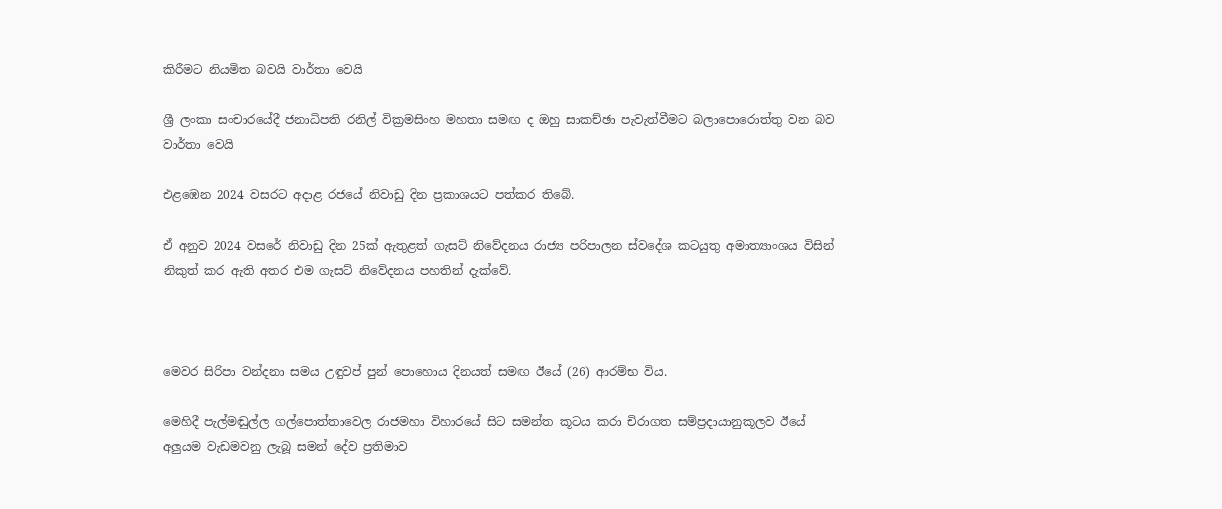කිරීමට නියමිත බවයි වාර්තා වෙයි

ශ්‍රී ලංකා සංචාරයේදී ජනාධිපති රනිල් වික්‍රමසිංහ මහතා සමඟ ද ඔහු සාකච්ඡා පැවැත්වීමට බලාපොරොත්තු වන බව වාර්තා වෙයි

එළඹෙන 2024 වසරට අදාළ රජයේ නිවාඩු දින ප්‍රකාශයට පත්කර තිබේ.

ඒ අනුව 2024 වසරේ නිවාඩු දින 25ක් ඇතුළත් ගැසට් නිවේදනය රාජ්‍ය පරිපාලන ස්වදේශ කටයුතු අමාත්‍යාංශය විසින් නිකුත් කර ඇති අතර එම ගැසට් නිවේදනය පහතින් දැක්වේ.



මෙවර සිරිපා වන්දනා සමය උඳුවප් පුන් පොහොය දිනයත් සමඟ ඊයේ (26) ආරම්භ විය.

මෙහිදී පැල්මඬුල්ල ගල්පොත්තාවෙල රාජමහා විහාරයේ සිට සමන්ත කූටය කරා චිරාගත සම්ප්‍රදායානුකූලව ඊයේ අලුයම වැඩමවනු ලැබූ සමන් දේව ප්‍රතිමාව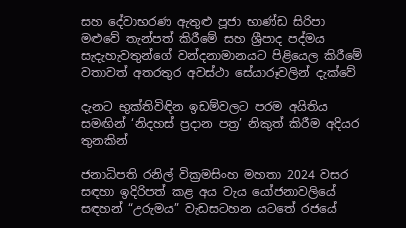සහ දේවාභරණ ඇතුළු පූජා භාණ්ඩ සිරිපා මළුවේ තැන්පත් කිරීමේ සහ ශ්‍රීපාද පද්මය සැදැහැවතුන්ගේ වන්දනාමානයට පිළියෙල කිරීමේ වතාවත් අතරතුර අවස්ථා සේයාරූවලින් දැක්වේ

දැනට භුක්තිවිඳින ඉඩම්වලට පරම අයිතිය සමඟින් ‘නිදහස් ප්‍රදාන පත්‍ර’ නිකුත් කිරීම අදියර තුනකින්

ජනාධිපති රනිල් වික්‍රමසිංහ මහතා 2024 වසර සඳහා ඉදිරිපත් කළ අය වැය යෝජනාවලියේ සඳහන් “උරුමය” වැඩසටහන යටතේ රජයේ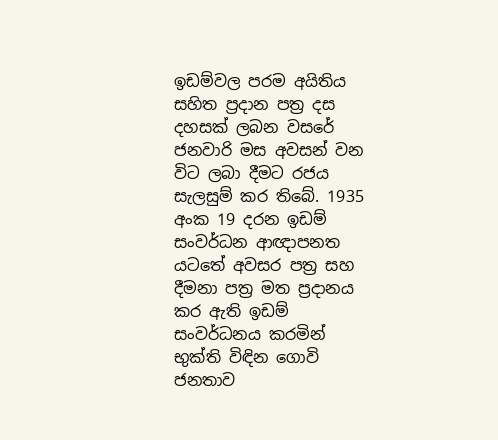ඉඩම්වල පරම අයිතිය සහිත ප්‍රදාන පත්‍ර දස දහසක් ලබන වසරේ ජනවාරි මස අවසන් වන විට ලබා දීමට රජය සැලසුම් කර තිබේ. 1935 අංක 19 දරන ඉඩම් සංවර්ධන ආඥාපනත යටතේ අවසර පත්‍ර සහ දීමනා පත්‍ර මත ප්‍රදානය කර ඇති ඉඩම් සංවර්ධනය කරමින් භුක්ති විඳින ගොවි ජනතාව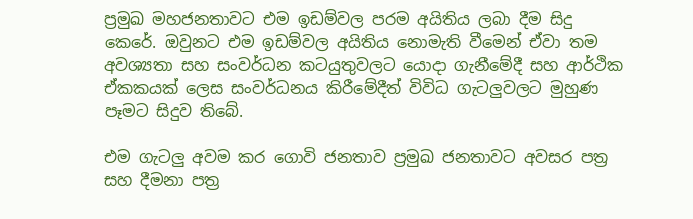ප්‍රමුඛ මහජනතාවට එම ඉඩම්වල පරම අයිතිය ලබා දීම සිදු කෙරේ. ඔවුනට එම ඉඩම්වල අයිතිය නොමැති වීමෙන් ඒවා තම අවශ්‍යතා සහ සංවර්ධන කටයුතුවලට යොදා ගැනීමේදී සහ ආර්ථික ඒකකයක් ලෙස සංවර්ධනය කිරීමේදීත් විවිධ ගැටලුවලට මුහුණ පෑමට සිදුව තිබේ.

එම ගැටලු අවම කර ගොවි ජනතාව ප්‍රමුඛ ජනතාවට අවසර පත්‍ර සහ දීමනා පත්‍ර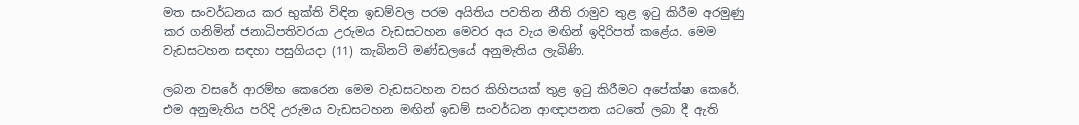මත සංවර්ධනය කර භුක්ති විඳින ඉඩම්වල පරම අයිතිය පවතින නීති රාමුව තුළ ඉටු කිරීම අරමුණු කර ගනිමින් ජනාධිපතිවරයා උරුමය වැඩසටහන මෙවර අය වැය මඟින් ඉදිරිපත් කළේය. මෙම වැඩසටහන සඳහා පසුගියදා (11) කැබිනට් මණ්ඩලයේ අනුමැතිය ලැබිණි.

ලබන වසරේ ආරම්භ කෙරෙන මෙම වැඩසටහන වසර කිහිපයක් තුළ ඉටු කිරීමට අපේක්ෂා කෙරේ. එම අනුමැතිය පරිදි උරුමය වැඩසටහන මඟින් ඉඩම් සංවර්ධන ආඥාපනත යටතේ ලබා දී ඇති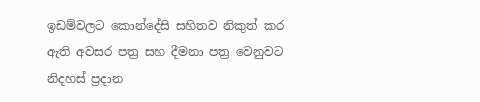ඉඩම්වලට කොන්දේසි සහිතව නිකුත් කර ඇති අවසර පත්‍ර සහ දීමනා පත්‍ර වෙනුවට නිදහස් ප්‍රදාන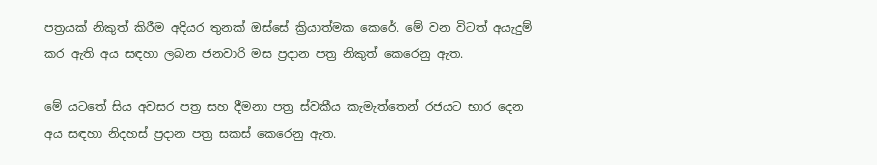පත්‍රයක් නිකුත් කිරීම අදියර තුනක් ඔස්සේ ක්‍රියාත්මක කෙරේ. මේ වන විටත් අයැදුම් කර ඇති අය සඳහා ලබන ජනවාරි මස ප්‍රදාන පත්‍ර නිකුත් කෙරෙනු ඇත.

මේ යටතේ සිය අවසර පත්‍ර සහ දීමනා පත්‍ර ස්වකීය කැමැත්තෙන් රජයට භාර දෙන අය සඳහා නිදහස් ප්‍රදාන පත්‍ර සකස් කෙරෙනු ඇත.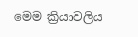මෙම ක්‍රියාවලිය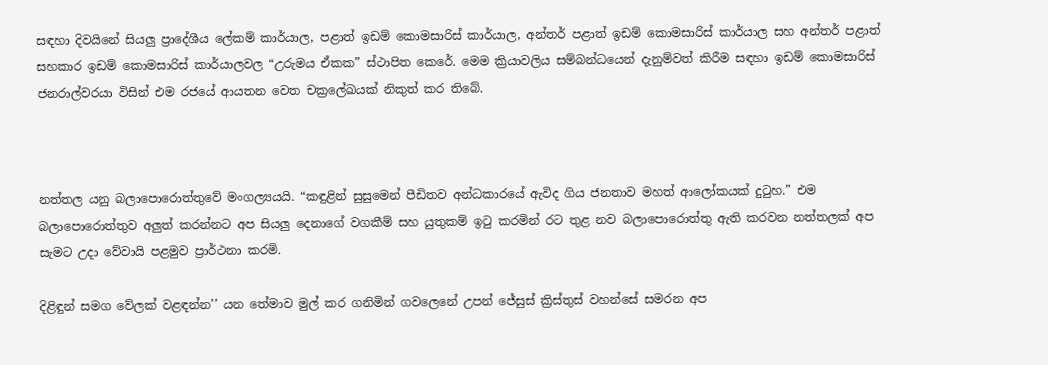සඳහා දිවයිනේ සියලු ප්‍රාදේශීය ලේකම් කාර්යාල, පළාත් ඉඩම් කොමසාරිස් කාර්යාල, අන්තර් පළාත් ඉඩම් කොමසාරිස් කාර්යාල සහ අන්තර් පළාත් සහකාර ඉඩම් කොමසාරිස් කාර්යාලවල “උරුමය ඒකක” ස්ථාපිත කෙරේ. මෙම ක්‍රියාවලිය සම්බන්ධයෙන් දැනුම්වත් කිරීම සඳහා ඉඩම් කොමසාරිස් ජනරාල්වරයා විසින් එම රජයේ ආයතන වෙත චක්‍රලේඛයක් නිකුත් කර තිබේ.



නත්තල යනු බලාපොරොත්තුවේ මංගල්‍යයයි. “කඳුළින් සුසුමෙන් පීඩිතව අන්ධකාරයේ ඇවිද ගිය ජනතාව මහත් ආලෝකයක් දුටුහ.” එම බලාපොරොත්තුව අලුත් කරන්නට අප සියලු දෙනාගේ වගකීම් සහ යුතුකම් ඉටු කරමින් රට තුළ නව බලාපොරොත්තු ඇති කරවන නත්තලක් අප සැමට උදා වේවායි පළමුව ප්‍රාර්ථනා කරමි.

දිළිඳුන් සමග වේලක් වළඳන්න’’ යන තේමාව මුල් කර ගනිමින් ගවලෙනේ උපන් ජේසුස් ක්‍රිස්තුස් වහන්සේ සමරන අප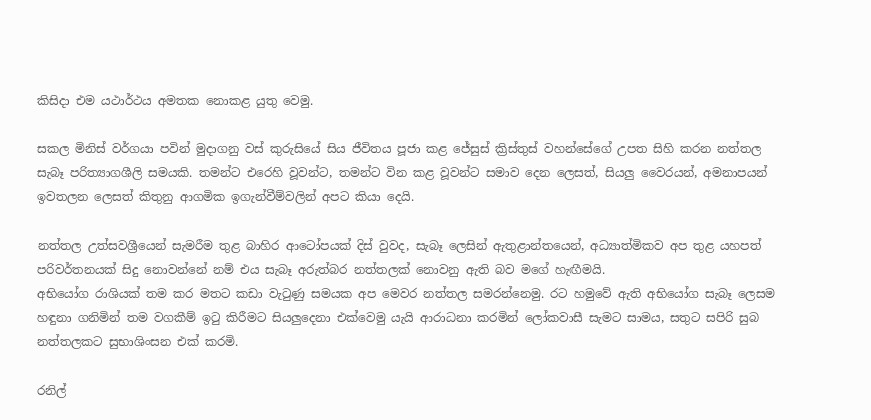කිසිදා එම යථාර්ථය අමතක නොකළ යුතු වෙමු.

සකල මිනිස් වර්ගයා පවින් මුදාගනු වස් කුරුසියේ සිය ජීවිතය පූජා කළ ජේසුස් ක්‍රිස්තුස් වහන්සේගේ උපත සිහි කරන නත්තල සැබෑ පරිත්‍යාගශීලි සමයකි. තමන්ට එරෙහි වූවන්ට, තමන්ට වින කළ වූවන්ට සමාව දෙන ලෙසත්, සියලු වෛරයන්, අමනාපයන් ඉවතලන ලෙසත් කිතුනු ආගමික ඉගැන්වීම්වලින් අපට කියා දෙයි.

නත්තල උත්සවශ්‍රීයෙන් සැමරීම තුළ බාහිර ආටෝපයක් දිස් වුවද, සැබෑ ලෙසින් ඇතුළාන්තයෙන්, අධ්‍යාත්මිකව අප තුළ යහපත් පරිවර්තනයක් සිදු නොවන්නේ නම් එය සැබෑ අරුත්බර නත්තලක් නොවනු ඇති බව මගේ හැඟීමයි.
අභියෝග රාශියක් තම කර මතට කඩා වැටුණු සමයක අප මෙවර නත්තල සමරන්නෙමු. රට හමුවේ ඇති අභියෝග සැබෑ ලෙසම හඳුනා ගනිමින් තම වගකීම් ඉටු කිරීමට සියලුදෙනා එක්වෙමු යැයි ආරාධනා කරමින් ලෝකවාසී සැමට සාමය, සතුට සපිරි සුබ නත්තලකට සුභාශිංසන එක් කරමි.

රනිල්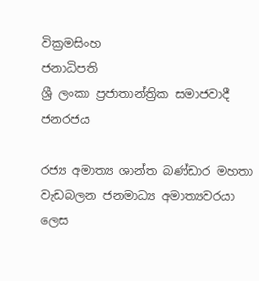වික්‍රමසිංහ
ජනාධිපති
ශ්‍රී ලංකා ප්‍රජාතාන්ත්‍රික සමාජවාදී ජනරජය

රජ්‍ය අමාත්‍ය ශාන්ත බණ්ඩාර මහතා වැඩබලන ජනමාධ්‍ය අමාත්‍යවරයා ලෙස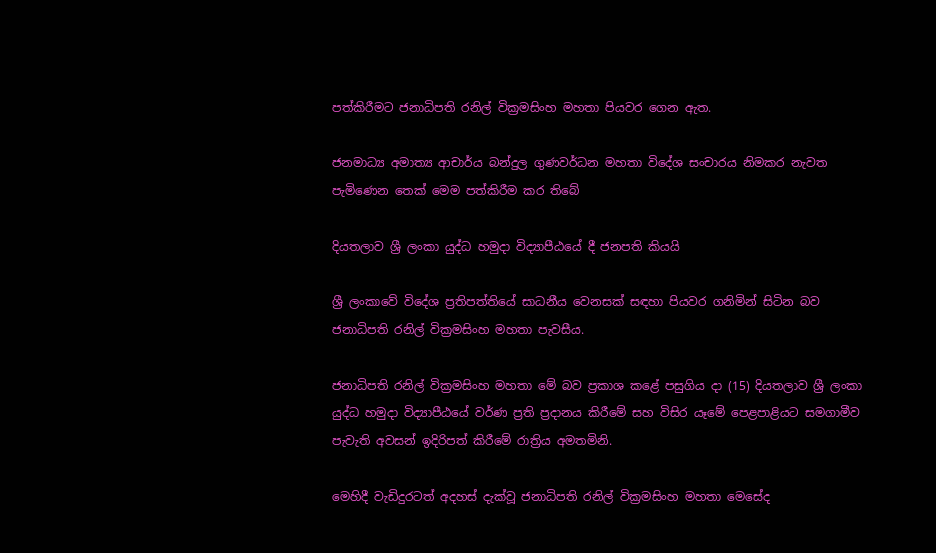පත්කිරීමට ජනාධිපති රනිල් වික්‍රමසිංහ මහතා පියවර ගෙන ඇත.

ජනමාධ්‍ය අමාත්‍ය ආචාර්ය බන්දුල ගුණවර්ධන මහතා විදේශ සංචාරය නිමකර නැවත පැමිණෙන තෙක් මෙම පත්කිරීම කර තිබේ

දියතලාව ශ්‍රී ලංකා යුද්ධ හමුදා විද්‍යාපීඨයේ දී ජනපති කියයි

ශ්‍රී ලංකාවේ විදේශ ප්‍රතිපත්තියේ සාධනීය වෙනසක් සඳහා පියවර ගනිමින් සිටින බව ජනාධිපති රනිල් වික්‍රමසිංහ මහතා පැවසීය.

ජනාධිපති රනිල් වික්‍රමසිංහ මහතා මේ බව ප්‍රකාශ කළේ පසුගිය දා (15) දියතලාව ශ්‍රී ලංකා යුද්ධ හමුදා විද්‍යාපීඨයේ වර්ණ ප්‍රති ප්‍රදානය කිරීමේ සහ විසිර යෑමේ පෙළපාළියට සමගාමීව පැවැති අවසන් ඉදිරිපත් කිරීමේ රාත්‍රිය අමතමිනි.

මෙහිදී වැඩිදුරටත් අදහස් දැක්වූ ජනාධිපති රනිල් වික්‍රමසිංහ මහතා මෙසේද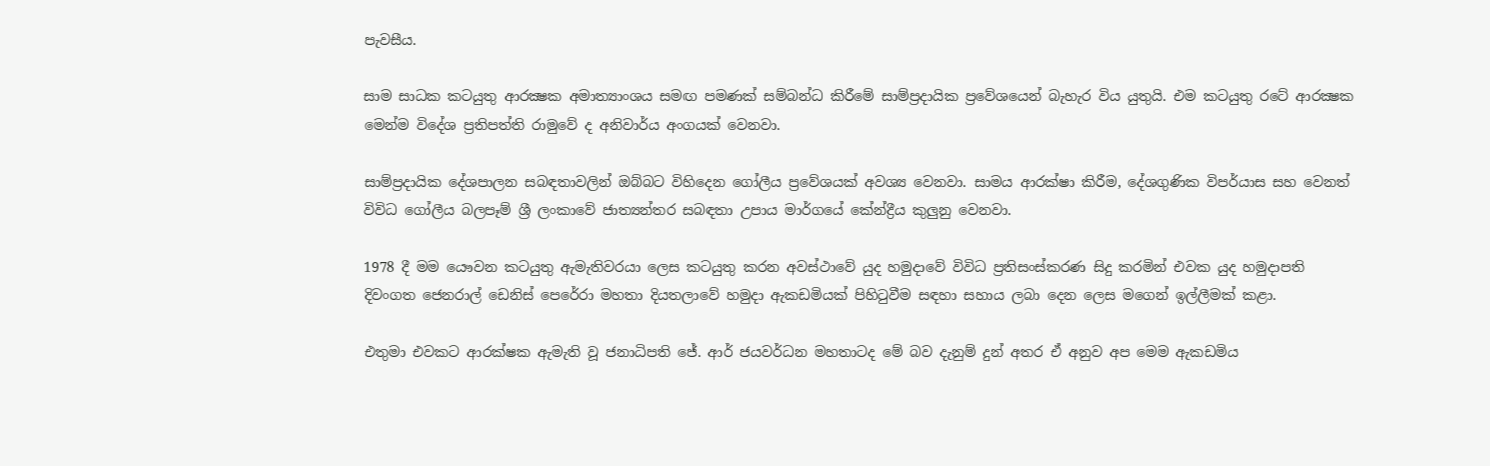පැවසීය.

සාම සාධක කටයුතු ආරක්‍ෂක අමාත්‍යාංශය සමඟ පමණක් සම්බන්ධ කිරීමේ සාම්ප්‍රදායික ප්‍රවේශයෙන් බැහැර විය යුතුයි. එම කටයුතු රටේ ආරක්‍ෂක මෙන්ම විදේශ ප්‍රතිපත්ති රාමුවේ ද අනිවාර්ය අංගයක් වෙනවා.

සාම්ප්‍රදායික දේශපාලන සබඳතාවලින් ඔබ්බට විහිදෙන ගෝලීය ප්‍රවේශයක් අවශ්‍ය වෙනවා. සාමය ආරක්ෂා කිරීම, දේශගුණික විපර්යාස සහ වෙනත් විවිධ ගෝලීය බලපෑම් ශ්‍රී ලංකාවේ ජාත්‍යන්තර සබඳතා උපාය මාර්ගයේ කේන්ද්‍රීය කුලුනු වෙනවා.

1978 දී මම යෞවන කටයුතු ඇමැතිවරයා ලෙස කටයුතු කරන අවස්ථාවේ යුද හමුදාවේ විවිධ ප්‍රතිසංස්කරණ සිදු කරමින් එවක යුද හමුදාපති දිවංගත ජෙනරාල් ඩෙනිස් පෙරේරා මහතා දියතලාවේ හමුදා ඇකඩමියක් පිහිටුවීම සඳහා සහාය ලබා දෙන ලෙස මගෙන් ඉල්ලීමක් කළා.

එතුමා එවකට ආරක්ෂක ඇමැති වූ ජනාධිපති ජේ. ආර් ජයවර්ධන මහතාටද මේ බව දැනුම් දුන් අතර ඒ අනුව අප මෙම ඇකඩමිය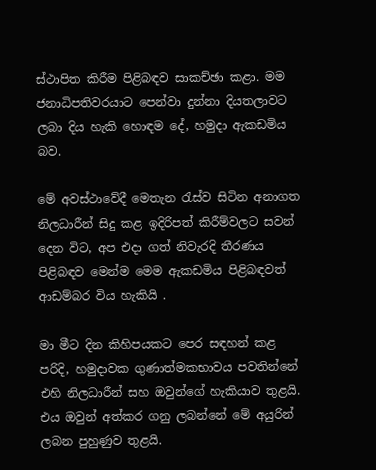ස්ථාපිත කිරීම පිළිබඳව සාකච්ඡා කළා. මම ජනාධිපතිවරයාට පෙන්වා දුන්නා දියතලාවට ලබා දිය හැකි හොඳම දේ, හමුදා ඇකඩමිය බව.

මේ අවස්ථාවේදී මෙතැන රැස්ව සිටින අනාගත නිලධාරීන් සිදු කළ ඉදිරිපත් කිරීම්වලට සවන් දෙන විට, අප එදා ගත් නිවැරදි තීරණය පිළිබඳව මෙන්ම මෙම ඇකඩමිය පිළිබඳවත් ආඩම්බර විය හැකියි .

මා මීට දින කිහිපයකට පෙර සඳහන් කළ පරිදි, හමුදාවක ගුණාත්මකභාවය පවතින්නේ එහි නිලධාරීන් සහ ඔවුන්ගේ හැකියාව තුළයි. එය ඔවුන් අත්කර ගනු ලබන්නේ මේ අයුරින් ලබන පුහුණුව තුළයි.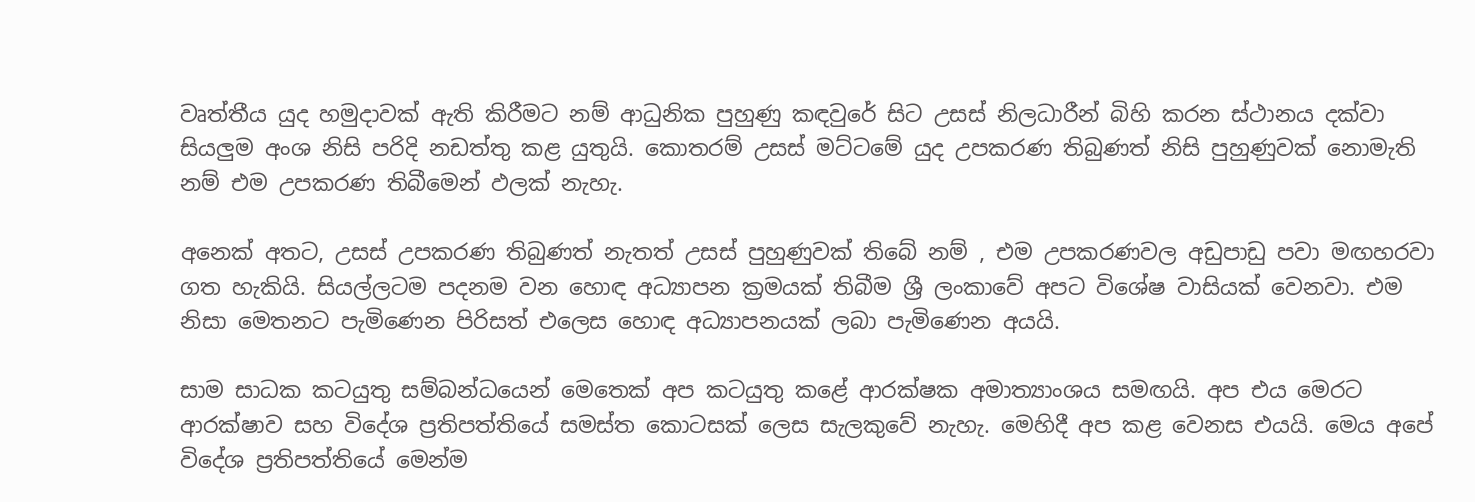වෘත්තීය යුද හමුදාවක් ඇති කිරීමට නම් ආධුනික පුහුණු කඳවුරේ සිට උසස් නිලධාරීන් බිහි කරන ස්ථානය දක්වා සියලුම අංශ නිසි පරිදි නඩත්තු කළ යුතුයි. කොතරම් උසස් මට්ටමේ යුද උපකරණ තිබුණත් නිසි පුහුණුවක් නොමැති නම් එම උපකරණ තිබීමෙන් ඵලක් නැහැ.

අනෙක් අතට, උසස් උපකරණ තිබුණත් නැතත් උසස් පුහුණුවක් තිබේ නම් , එම උපකරණවල අඩුපාඩු පවා මඟහරවා ගත හැකියි. සියල්ලටම පදනම වන හොඳ අධ්‍යාපන ක්‍රමයක් තිබීම ශ්‍රී ලංකාවේ අපට විශේෂ වාසියක් වෙනවා. එම නිසා මෙතනට පැමිණෙන පිරිසත් එලෙස හොඳ අධ්‍යාපනයක් ලබා පැමිණෙන අයයි.

සාම සාධක කටයුතු සම්බන්ධයෙන් මෙතෙක් අප කටයුතු කළේ ආරක්ෂක අමාත්‍යාංශය සමඟයි. අප එය මෙරට ආරක්ෂාව සහ විදේශ ප්‍රතිපත්තියේ සමස්ත කොටසක් ලෙස සැලකුවේ නැහැ. මෙහිදී අප කළ වෙනස එයයි. මෙය අපේ විදේශ ප්‍රතිපත්තියේ මෙන්ම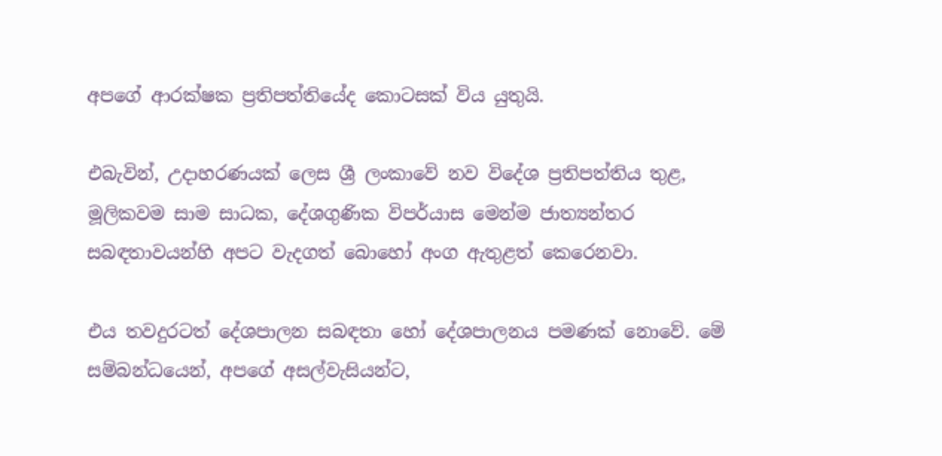අපගේ ආරක්ෂක ප්‍රතිපත්තියේද කොටසක් විය යුතුයි.

එබැවින්, උදාහරණයක් ලෙස ශ්‍රී ලංකාවේ නව විදේශ ප්‍රතිපත්තිය තුළ, මූලිකවම සාම සාධක, දේශගුණික විපර්යාස මෙන්ම ජාත්‍යන්තර සබඳතාවයන්හි අපට වැදගත් බොහෝ අංග ඇතුළත් කෙරෙනවා.

එය තවදුරටත් දේශපාලන සබඳතා හෝ දේශපාලනය පමණක් නොවේ. මේ සම්බන්ධයෙන්, අපගේ අසල්වැසියන්ට,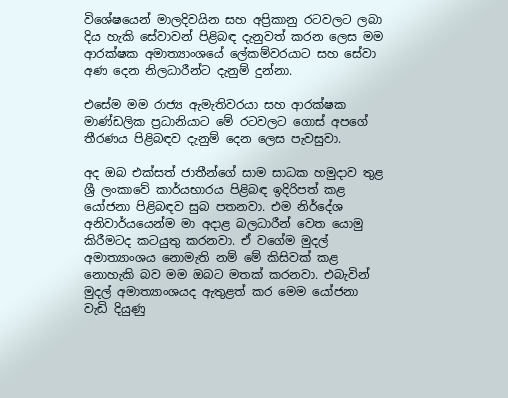විශේෂයෙන් මාලදිවයින සහ අප්‍රිකානු රටවලට ලබා දිය හැකි සේවාවන් පිළිබඳ දැනුවත් කරන ලෙස මම ආරක්ෂක අමාත්‍යාංශයේ ලේකම්වරයාට සහ සේවා අණ දෙන නිලධාරීන්ට දැනුම් දුන්නා.

එසේම මම රාජ්‍ය ඇමැතිවරයා සහ ආරක්ෂක මාණ්ඩලික ප්‍රධානියාට මේ රටවලට ගොස් අපගේ තීරණය පිළිබඳව දැනුම් දෙන ලෙස පැවසුවා.

අද ඔබ එක්සත් ජාතීන්ගේ සාම සාධක හමුදාව තුළ ශ්‍රී ලංකාවේ කාර්යභාරය පිළිබඳ ඉදිරිපත් කළ යෝජනා පිළිබඳව සුබ පතනවා. එම නිර්දේශ අනිවාර්යයෙන්ම මා අදාළ බලධාරීන් වෙත යොමු කිරීමටද කටයුතු කරනවා. ඒ වගේම මුදල් අමාත්‍යාංශය නොමැති නම් මේ කිසිවක් කළ නොහැකි බව මම ඔබට මතක් කරනවා. එබැවින් මුදල් අමාත්‍යාංශයද ඇතුළත් කර මෙම යෝජනා වැඩි දියුණු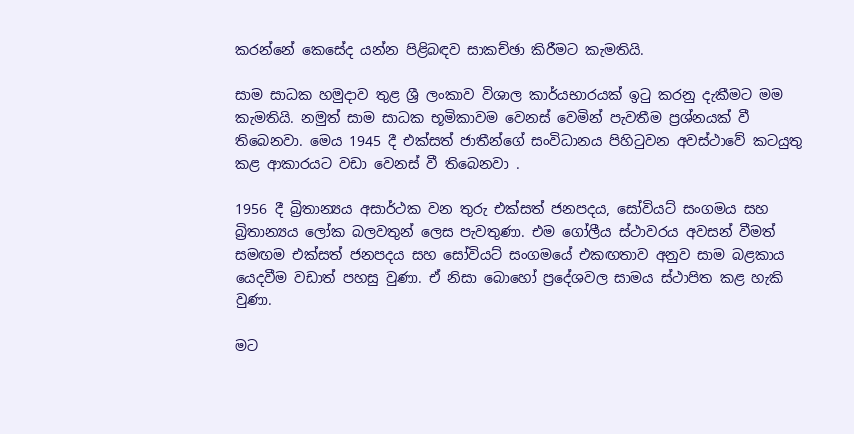කරන්නේ කෙසේද යන්න පිළිබඳව සාකච්ඡා කිරීමට කැමතියි.

සාම සාධක හමුදාව තුළ ශ්‍රී ලංකාව විශාල කාර්යභාරයක් ඉටු කරනු දැකීමට මම කැමතියි. නමුත් සාම සාධක භූමිකාවම වෙනස් වෙමින් පැවතීම ප්‍රශ්නයක් වී තිබෙනවා. මෙය 1945 දී එක්සත් ජාතීන්ගේ සංවිධානය පිහිටුවන අවස්ථාවේ කටයුතු කළ ආකාරයට වඩා වෙනස් වී තිබෙනවා .

1956 දී බ්‍රිතාන්‍යය අසාර්ථක වන තුරු එක්සත් ජනපදය, සෝවියට් සංගමය සහ බ්‍රිතාන්‍යය ලෝක බලවතුන් ලෙස පැවතුණා. එම ගෝලීය ස්ථාවරය අවසන් වීමත් සමඟම එක්සත් ජනපදය සහ සෝවියට් සංගමයේ එකඟතාව අනුව සාම බළකාය යෙදවීම වඩාත් පහසු වුණා. ඒ නිසා බොහෝ ප්‍රදේශවල සාමය ස්ථාපිත කළ හැකි වුණා.

මට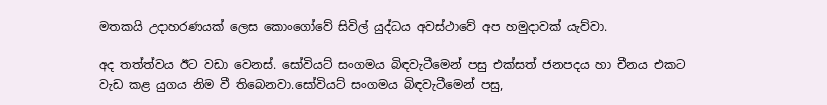මතකයි උදාහරණයක් ලෙස කොංගෝවේ සිවිල් යුද්ධය අවස්ථාවේ අප හමුදාවක් යැව්වා.

අද තත්ත්වය ඊට වඩා වෙනස්. සෝවියට් සංගමය බිඳවැටීමෙන් පසු එක්සත් ජනපදය හා චීනය එකට වැඩ කළ යුගය නිම වී තිබෙනවා.සෝවියට් සංගමය බිඳවැටීමෙන් පසු,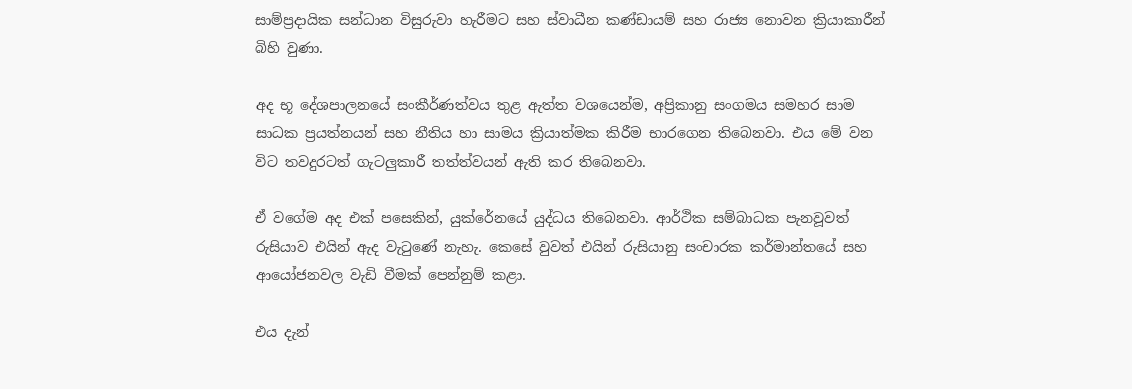සාම්ප්‍රදායික සන්ධාන විසුරුවා හැරීමට සහ ස්වාධීන කණ්ඩායම් සහ රාජ්‍ය නොවන ක්‍රියාකාරීන් බිහි වුණා.

අද භූ දේශපාලනයේ සංකීර්ණත්වය තුළ ඇත්ත වශයෙන්ම, අප්‍රිකානු සංගමය සමහර සාම සාධක ප්‍රයත්නයන් සහ නීතිය හා සාමය ක්‍රියාත්මක කිරීම භාරගෙන තිබෙනවා. එය මේ වන විට තවදුරටත් ගැටලුකාරී තත්ත්වයන් ඇති කර තිබෙනවා.

ඒ වගේම අද එක් පසෙකින්, යුක්රේනයේ යුද්ධය තිබෙනවා. ආර්ථික සම්බාධක පැනවූවත් රුසියාව එයින් ඇද වැටුණේ නැහැ. කෙසේ වුවත් එයින් රුසියානු සංචාරක කර්මාන්තයේ සහ ආයෝජනවල වැඩි වීමක් පෙන්නුම් කළා.

එය දැන්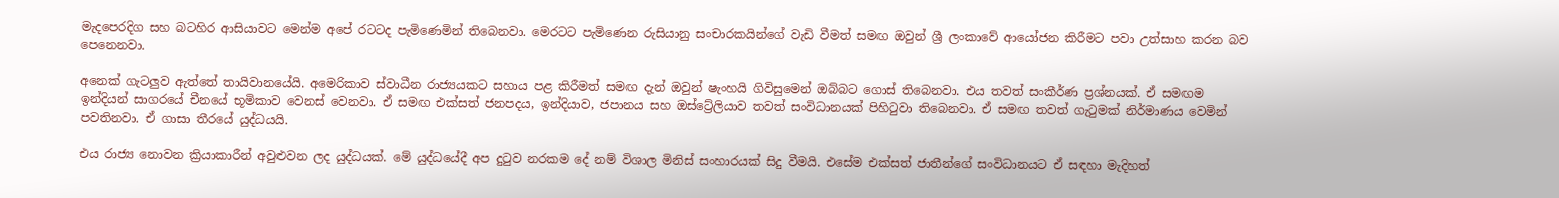මැදපෙරදිග සහ බටහිර ආසියාවට මෙන්ම අපේ රටටද පැමිණෙමින් තිබෙනවා. මෙරටට පැමිණෙන රුසියානු සංචාරකයින්ගේ වැඩි වීමත් සමඟ ඔවුන් ශ්‍රී ලංකාවේ ආයෝජන කිරීමට පවා උත්සාහ කරන බව පෙනෙනවා.

අනෙක් ගැටලුව ඇත්තේ තායිවානයේයි. අමෙරිකාව ස්වාධීන රාජ්‍යයකට සහාය පළ කිරීමත් සමඟ දැන් ඔවුන් ෂැංහයි ගිවිසුමෙන් ඔබ්බට ගොස් තිබෙනවා. එය තවත් සංකීර්ණ ප්‍රශ්නයක්. ඒ සමඟම ඉන්දියන් සාගරයේ චීනයේ භූමිකාව වෙනස් වෙනවා. ඒ සමඟ එක්සත් ජනපදය, ඉන්දියාව, ජපානය සහ ඔස්ට්‍රේලියාව තවත් සංවිධානයක් පිහිටුවා තිබෙනවා. ඒ සමඟ තවත් ගැටුමක් නිර්මාණය වෙමින් පවතිනවා. ඒ ගාසා තීරයේ යුද්ධයයි.

එය රාජ්‍ය නොවන ක්‍රියාකාරීන් අවුළුවන ලද යුද්ධයක්. මේ යුද්ධයේදී අප දුටුව නරකම දේ නම් විශාල මිනිස් සංහාරයක් සිදු වීමයි. එසේම එක්සත් ජාතීන්ගේ සංවිධානයට ඒ සඳහා මැදිහත්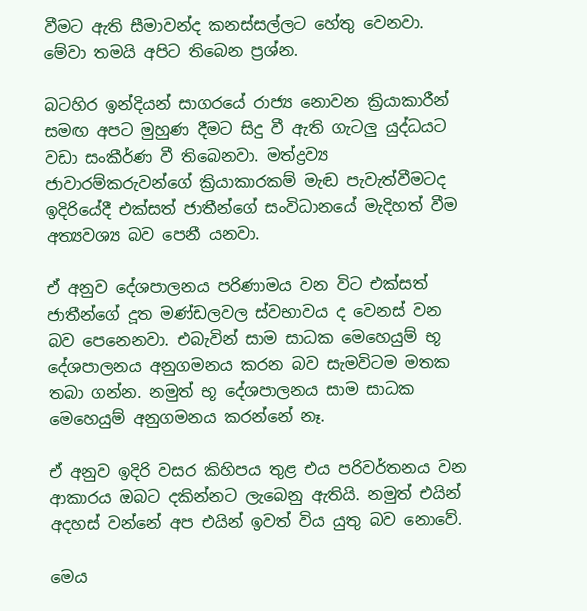වීමට ඇති සීමාවන්ද කනස්සල්ලට හේතු වෙනවා. මේවා තමයි අපිට තිබෙන ප්‍රශ්න.

බටහිර ඉන්දියන් සාගරයේ රාජ්‍ය නොවන ක්‍රියාකාරීන් සමඟ අපට මුහුණ දීමට සිදු වී ඇති ගැටලු යුද්ධයට වඩා සංකීර්ණ වී තිබෙනවා. මත්ද්‍රව්‍ය ජාවාරම්කරුවන්ගේ ක්‍රියාකාරකම් මැඬ පැවැත්වීමටද ඉදිරියේදී එක්සත් ජාතීන්ගේ සංවිධානයේ මැදිහත් වීම අත්‍යවශ්‍ය බව පෙනී යනවා.

ඒ අනුව දේශපාලනය පරිණාමය වන විට එක්සත් ජාතීන්ගේ දූත මණ්ඩලවල ස්වභාවය ද වෙනස් වන බව පෙනෙනවා. එබැවින් සාම සාධක මෙහෙයුම් භූ දේශපාලනය අනුගමනය කරන බව සැමවිටම මතක තබා ගන්න. නමුත් භූ දේශපාලනය සාම සාධක මෙහෙයුම් අනුගමනය කරන්නේ නෑ.

ඒ අනුව ඉදිරි වසර කිහිපය තුළ එය පරිවර්තනය වන ආකාරය ඔබට දකින්නට ලැබෙනු ඇතියි. නමුත් එයින් අදහස් වන්නේ අප එයින් ඉවත් විය යුතු බව නොවේ.

මෙය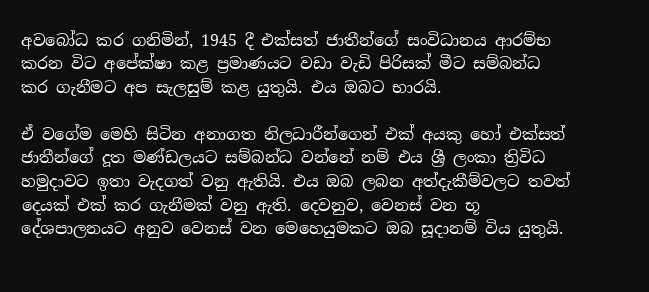අවබෝධ කර ගනිමින්, 1945 දී එක්සත් ජාතීන්ගේ සංවිධානය ආරම්භ කරන විට අපේක්ෂා කළ ප්‍රමාණයට වඩා වැඩි පිරිසක් මීට සම්බන්ධ කර ගැනීමට අප සැලසුම් කළ යුතුයි. එය ඔබට භාරයි.

ඒ වගේම මෙහි සිටින අනාගත නිලධාරීන්ගෙන් එක් අයකු හෝ එක්සත් ජාතීන්ගේ දූත මණ්ඩලයට සම්බන්ධ වන්නේ නම් එය ශ්‍රී ලංකා ත්‍රිවිධ හමුදාවට ඉතා වැදගත් වනු ඇතියි. එය ඔබ ලබන අත්දැකීම්වලට තවත් දෙයක් එක් කර ගැනීමක් වනු ඇති. දෙවනුව, වෙනස් වන භූ දේශපාලනයට අනුව වෙනස් වන මෙහෙයුමකට ඔබ සූදානම් විය යුතුයි.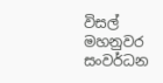විසල් මහනුවර සංවර්ධන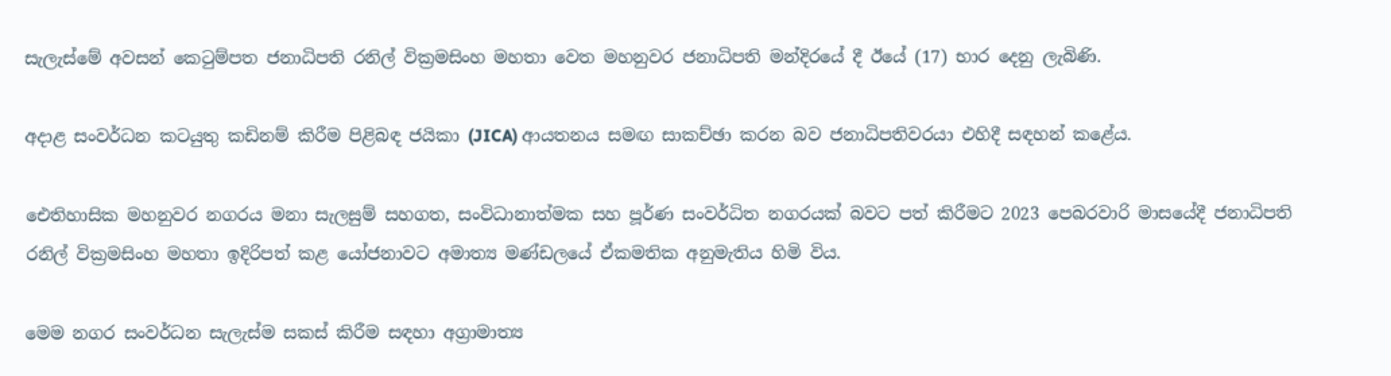සැලැස්මේ අවසන් කෙටුම්පත ජනාධිපති රනිල් වික්‍රමසිංහ මහතා වෙත මහනුවර ජනාධිපති මන්දිරයේ දී ඊයේ (17) භාර දෙනු ලැබිණි.

අදාළ සංවර්ධන කටයුතු කඩිනම් කිරීම පිළිබඳ ජයිකා (JICA) ආයතනය සමඟ සාකච්ඡා කරන බව ජනාධිපතිවරයා එහිදී සඳහන් කළේය.

ඓතිහාසික මහනුවර නගරය මනා සැලසුම් සහගත, සංවිධානාත්මක සහ පූර්ණ සංවර්ධිත නගරයක් බවට පත් කිරීමට 2023 පෙබරවාරි මාසයේදී ජනාධිපති රනිල් වික්‍රමසිංහ මහතා ඉදිරිපත් කළ යෝජනාවට අමාත්‍ය මණ්ඩලයේ ඒකමතික අනුමැතිය හිමි විය.

මෙම නගර සංවර්ධන සැලැස්ම සකස් කිරීම සඳහා අග්‍රාමාත්‍ය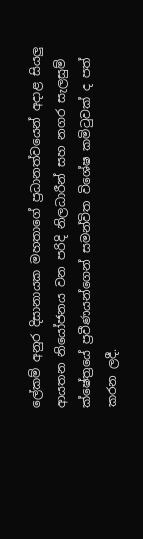ලේකම් අනුර දිසානායක මහතාගේ ප්‍රධානත්වයෙන් අදාළ සියලු ආයතන නියෝජනය වන පරිදි නිලධාරීන් සහ නගර සැලසුම් ක්ෂේත්‍රයේ ප්‍රවීණයන්ගෙන් සමන්විත විශේෂ කමිටුවක් ද පත් කරන ලදී.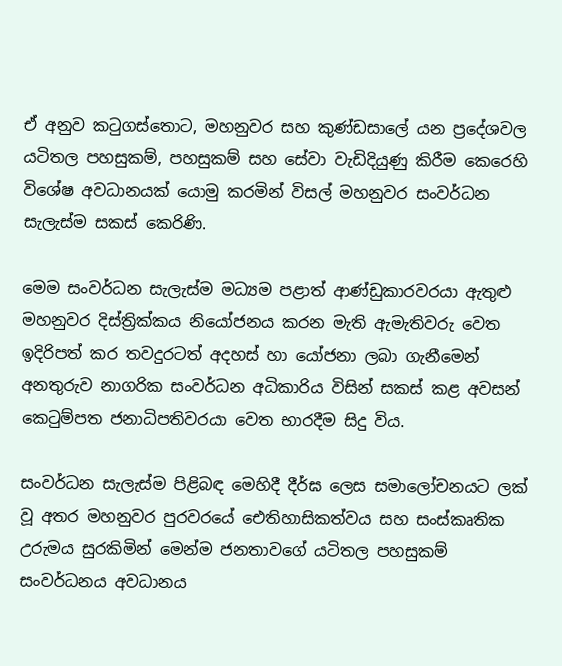ඒ අනුව කටුගස්තොට, මහනුවර සහ කුණ්ඩසාලේ යන ප්‍රදේශවල යටිතල පහසුකම්, පහසුකම් සහ සේවා වැඩිදියුණු කිරීම කෙරෙහි විශේෂ අවධානයක් යොමු කරමින් විසල් මහනුවර සංවර්ධන සැලැස්ම සකස් කෙරිණි.

මෙම සංවර්ධන සැලැස්ම මධ්‍යම පළාත් ආණ්ඩුකාරවරයා ඇතුළු මහනුවර දිස්ත්‍රික්කය නියෝජනය කරන මැති ඇමැතිවරු වෙත ඉදිරිපත් කර තවදුරටත් අදහස් හා යෝජනා ලබා ගැනීමෙන් අනතුරුව නාගරික සංවර්ධන අධිකාරිය විසින් සකස් කළ අවසන් කෙටුම්පත ජනාධිපතිවරයා වෙත භාරදීම සිදු විය.

සංවර්ධන සැලැස්ම පිළිබඳ මෙහිදී දීර්ඝ ලෙස සමාලෝචනයට ලක් වූ අතර මහනුවර පුරවරයේ ඓතිහාසිකත්වය සහ සංස්කෘතික උරුමය සුරකිමින් මෙන්ම ජනතාවගේ යටිතල පහසුකම් සංවර්ධනය අවධානය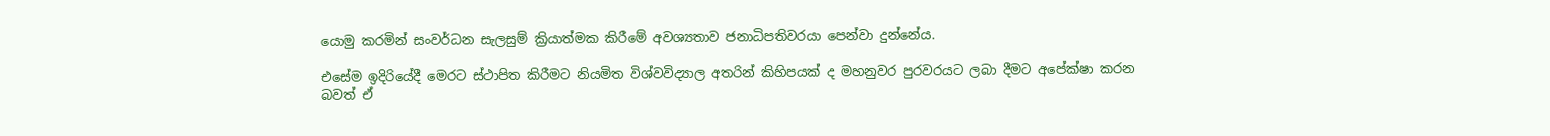යොමු කරමින් සංවර්ධන සැලසුම් ක්‍රියාත්මක කිරීමේ අවශ්‍යතාව ජනාධිපතිවරයා පෙන්වා දුන්නේය.

එසේම ඉදිරියේදී මෙරට ස්ථාපිත කිරීමට නියමිත විශ්වවිද්‍යාල අතරින් කිහිපයක් ද මහනුවර පුරවරයට ලබා දීමට අපේක්ෂා කරන බවත් ඒ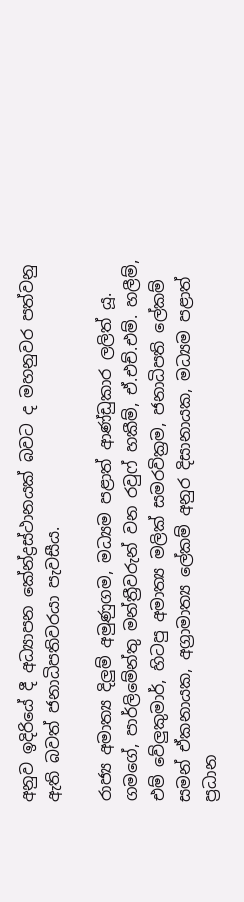අනුව ඉදිරියේ දී අධ්‍යාපන කේන්ද්‍රස්ථානයක් බවට ද මහනුවර පත්වනු ඇති බවත් ජනාධිපතිවරයා පැවසීය.

රාජ්‍ය අමාත්‍ය දිලුම් අමුණුගම, මධ්‍යම පළාත් ආණ්ඩුකාර ලලිත් යූ. ගමගේ, පාර්ලිමේන්තු මන්ත්‍රීවරුන් වන රවුෆ් හකීම්, ඒ.එච්.එම්. හලීම්, එම් වේලුකුමාර්, හිටපු අමාත්‍ය මලික් සමරවික්‍රම, ජනාධිපති ලේකම් සමන් ඒකනායක, අග්‍රාමාත්‍ය ලේකම් අනුර දිසානායක, මධ්‍යම පළාත් ප්‍රධාන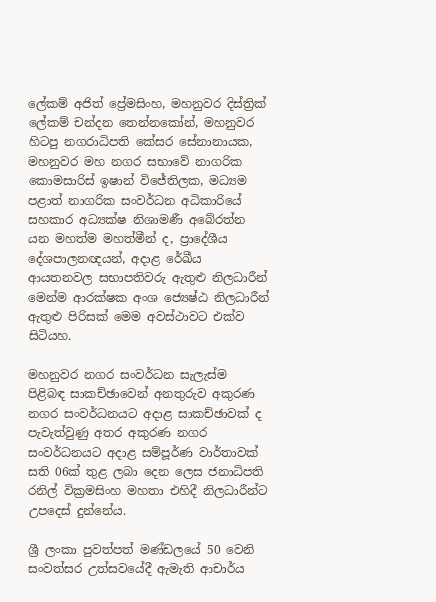ලේකම් අජිත් ප්‍රේමසිංහ, මහනුවර දිස්ත්‍රික් ලේකම් චන්දන තෙන්නකෝන්, මහනුවර හිටපු නගරාධිපති කේසර සේනානායක, මහනුවර මහ නගර සභාවේ නාගරික කොමසාරිස් ඉෂාන් විජේතිලක, මධ්‍යම පළාත් නාගරික සංවර්ධන අධිකාරියේ සහකාර අධ්‍යක්ෂ නිශාමණී අබේරත්න යන මහත්ම මහත්මීන් ද, ප්‍රාදේශීය දේශපාලනඥයන්, අදාළ රේඛීය ආයතනවල සභාපතිවරු ඇතුළු නිලධාරීන් මෙන්ම ආරක්ෂක අංශ ජ්‍යෙෂ්ඨ නිලධාරීන් ඇතුළු පිරිසක් මෙම අවස්ථාවට එක්ව සිටියහ.

මහනුවර නගර සංවර්ධන සැලැස්ම පිළිබඳ සාකච්ඡාවෙන් අනතුරුව අකුරණ නගර සංවර්ධනයට අදාළ සාකච්ඡාවක් ද පැවැත්වුණු අතර අකුරණ නගර සංවර්ධනයට අදාළ සම්පූර්ණ වාර්තාවක් සති 06ක් තුළ ලබා දෙන ලෙස ජනාධිපති රනිල් වික්‍රමසිංහ මහතා එහිදී නිලධාරීන්ට උපදෙස් දුන්නේය.

ශ්‍රී ලංකා පුවත්පත් මණ්ඩලයේ 50 වෙනි සංවත්සර උත්සවයේදී ඇමැති ආචාර්ය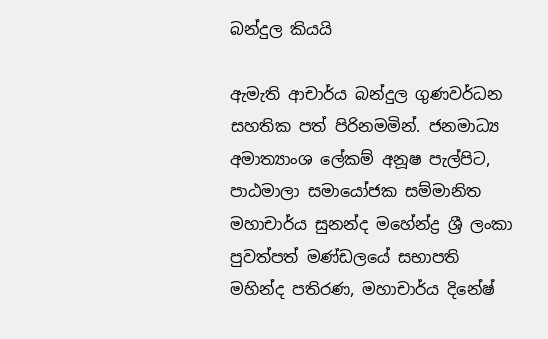බන්දුල කියයි

ඇමැති ආචාර්ය බන්දුල ගුණවර්ධන සහතික පත් පිරිනමමින්. ජනමාධ්‍ය අමාත්‍යාංශ ලේකම් අනූෂ පැල්පිට, පාඨමාලා සමායෝජක සම්මානිත මහාචාර්ය සුනන්ද මහේන්ද්‍ර ශ්‍රී ලංකා පුවත්පත් මණ්ඩලයේ සභාපති මහින්ද පතිරණ, මහාචාර්ය දිනේෂ්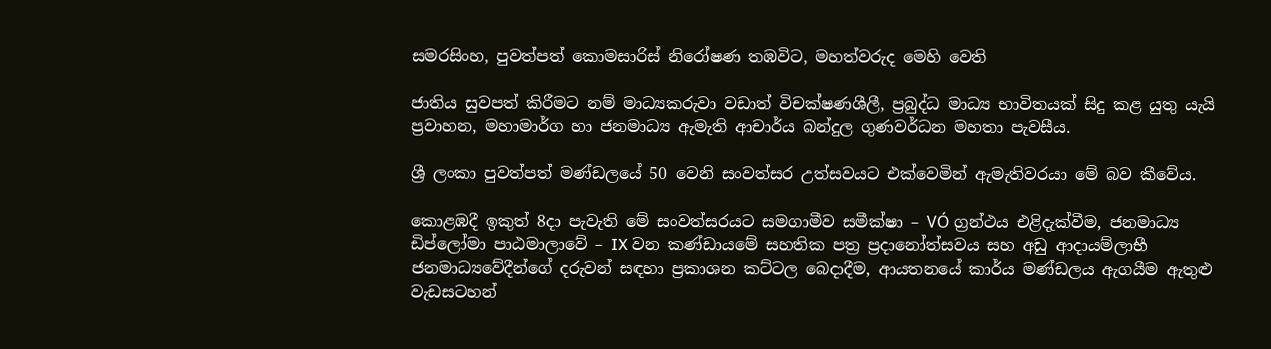සමරසිංහ, පුවත්පත් කොමසාරිස් නිරෝෂණ තඹවිට, මහත්වරුද මෙහි වෙති

ජාතිය සුවපත් කිරීමට නම් මාධ්‍යකරුවා වඩාත් විචක්ෂණශීලී, ප්‍රබුද්ධ මාධ්‍ය භාවිතයක් සිදු කළ යුතු යැයි ප්‍රවාහන, මහාමාර්ග හා ජනමාධ්‍ය ඇමැති ආචාර්ය බන්දුල ගුණවර්ධන මහතා පැවසීය.

ශ්‍රී ලංකා පුවත්පත් මණ්ඩලයේ 50 වෙනි සංවත්සර උත්සවයට එක්වෙමින් ඇමැතිවරයා මේ බව කීවේය.

කොළඹදී ඉකුත් 8දා පැවැති මේ සංවත්සරයට සමගාමීව සමීක්ෂා – VÓ ග්‍රන්ථය එළිදැක්වීම, ජනමාධ්‍ය ඩිප්ලෝමා පාඨමාලාවේ – IX වන කණ්ඩායමේ සහතික පත්‍ර ප්‍රදානෝත්සවය සහ අඩු ආදායම්ලාභී ජනමාධ්‍යවේදීන්ගේ දරුවන් සඳහා ප්‍රකාශන කට්ටල බෙදාදීම, ආයතනයේ කාර්ය මණ්ඩලය ඇගයීම ඇතුළු වැඩසටහන්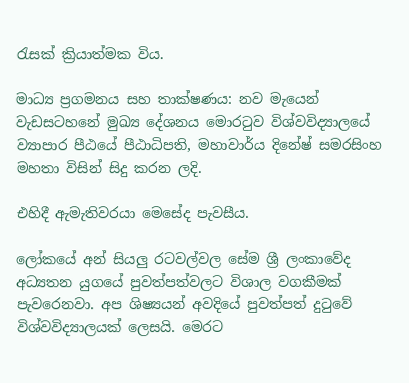රැසක් ක්‍රියාත්මක විය.

මාධ්‍ය ප්‍රගමනය සහ තාක්ෂණය: නව මැයෙන් වැඩසටහනේ මුඛ්‍ය දේශනය මොරටුව විශ්වවිද්‍යාලයේ ව්‍යාපාර පීඨයේ පීඨාධිපති, මහාවාර්ය දිනේෂ් සමරසිංහ මහතා විසින් සිදු කරන ලදි.

එහිදී ඇමැතිවරයා මෙසේද පැවසීය.

ලෝකයේ අන් සියලු රටවල්වල සේම ශ්‍රී ලංකාවේද අධ්‍යතන යුගයේ පුවත්පත්වලට විශාල වගකීමක් පැවරෙනවා. අප ශිෂ්‍යයන් අවදියේ පුවත්පත් දුටුවේ විශ්වවිද්‍යාලයක් ලෙසයි. මෙරට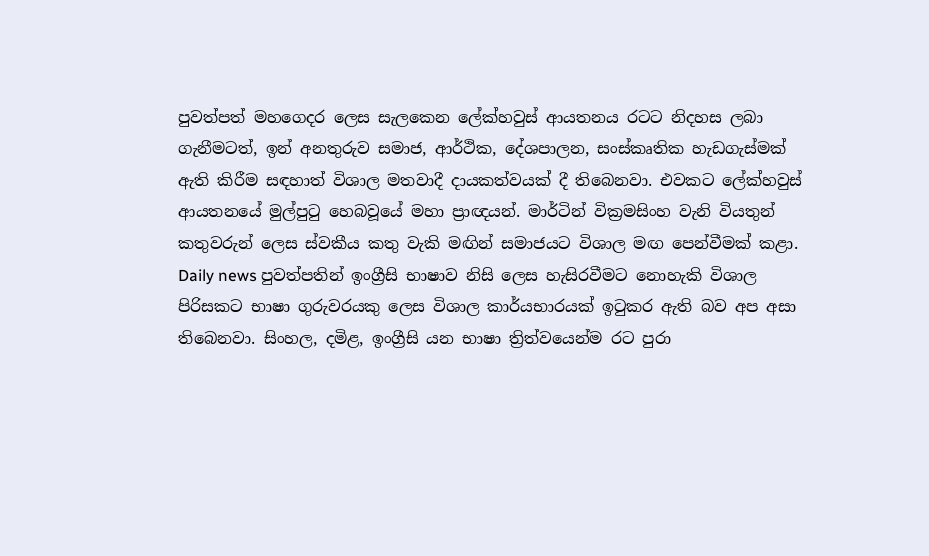පුවත්පත් මහගෙදර ලෙස සැලකෙන ලේක්හවුස් ආයතනය රටට නිදහස ලබා ගැනීමටත්, ඉන් අනතුරුව සමාජ, ආර්ථික, දේශපාලන, සංස්කෘතික හැඩගැස්මක් ඇති කිරීම සඳහාත් විශාල මතවාදී දායකත්වයක් දී තිබෙනවා. එවකට ලේක්හවුස් ආයතනයේ මුල්පුටු හෙබවූයේ මහා ප්‍රාඥයන්. මාර්ටින් වික්‍රමසිංහ වැනි වියතුන් කතුවරුන් ලෙස ස්වකීය කතු වැකි මඟින් සමාජයට විශාල මඟ පෙන්වීමක් කළා. Daily news පුවත්පතින් ඉංග්‍රීසි භාෂාව නිසි ලෙස හැසිරවීමට නොහැකි විශාල පිරිසකට භාෂා ගුරුවරයකු ලෙස විශාල කාර්යභාරයක් ඉටුකර ඇති බව අප අසා තිබෙනවා. සිංහල, දමිළ, ඉංග්‍රීසි යන භාෂා ත්‍රිත්වයෙන්ම රට පුරා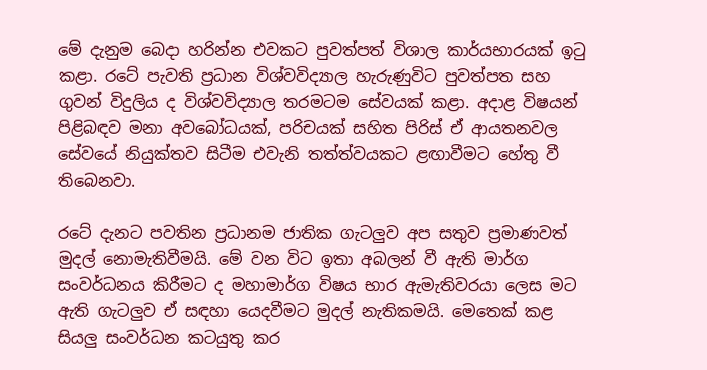මේ දැනුම බෙදා හරින්න එවකට පුවත්පත් විශාල කාර්යභාරයක් ඉටු කළා. රටේ පැවති ප්‍රධාන විශ්වවිද්‍යාල හැරුණුවිට පුවත්පත සහ ගුවන් විදුලිය ද විශ්වවිද්‍යාල තරමටම සේවයක් කළා. අදාළ විෂයන් පිළිබඳව මනා අවබෝධයක්, පරිචයක් සහිත පිරිස් ඒ ආයතනවල සේවයේ නියුක්තව සිටීම එවැනි තත්ත්වයකට ළඟාවීමට හේතු වී තිබෙනවා.

රටේ දැනට පවතින ප්‍රධානම ජාතික ගැටලුව අප සතුව ප්‍රමාණවත් මුදල් නොමැතිවීමයි. මේ වන විට ඉතා අබලන් වී ඇති මාර්ග සංවර්ධනය කිරීමට ද මහාමාර්ග විෂය භාර ඇමැතිවරයා ලෙස මට ඇති ගැටලුව ඒ සඳහා යෙදවීමට මුදල් නැතිකමයි. මෙතෙක් කළ සියලු සංවර්ධන කටයුතු කර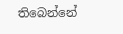තිබෙන්නේ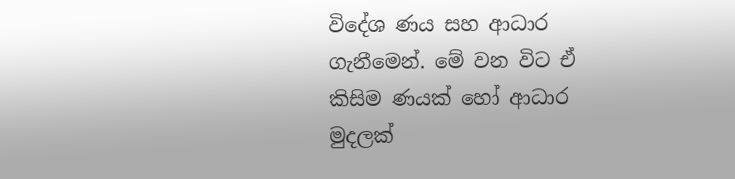විදේශ ණය සහ ආධාර ගැනීමෙන්. මේ වන විට ඒ කිසිම ණයක් හෝ ආධාර මුදලක්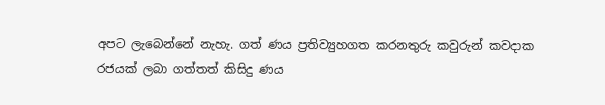අපට ලැබෙන්නේ නැහැ. ගත් ණය ප්‍රතිව්‍යුහගත කරනතුරු කවුරුන් කවදාක රජයක් ලබා ගත්තත් කිසිදු ණය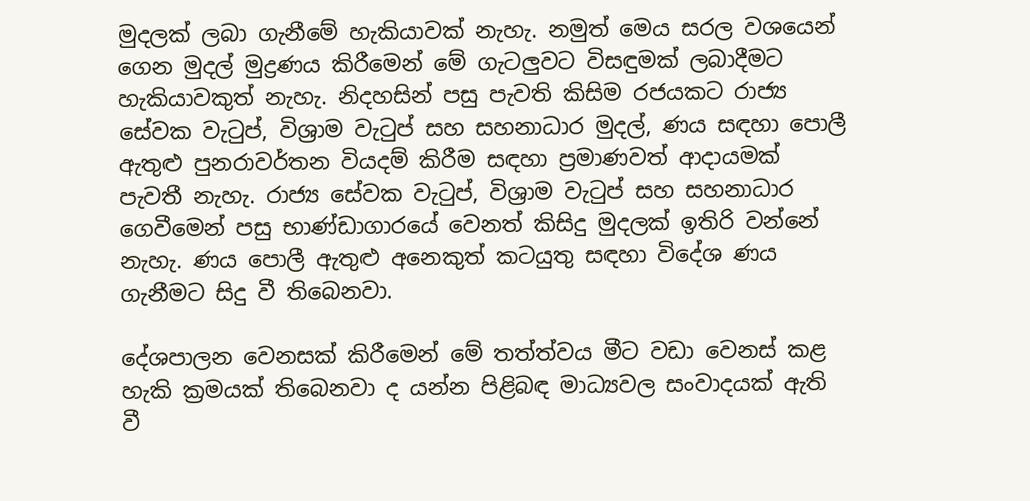මුදලක් ලබා ගැනීමේ හැකියාවක් නැහැ. නමුත් මෙය සරල වශයෙන් ගෙන මුදල් මුද්‍රණය කිරීමෙන් මේ ගැටලුවට විසඳුමක් ලබාදීමට හැකියාවකුත් නැහැ. නිදහසින් පසු පැවති කිසිම රජයකට රාජ්‍ය සේවක වැටුප්, විශ්‍රාම වැටුප් සහ සහනාධාර මුදල්, ණය සඳහා පොලී ඇතුළු පුනරාවර්තන වියදම් කිරීම සඳහා ප්‍රමාණවත් ආදායමක් පැවතී නැහැ. රාජ්‍ය සේවක වැටුප්, විශ්‍රාම වැටුප් සහ සහනාධාර ගෙවීමෙන් පසු භාණ්ඩාගාරයේ වෙනත් කිසිදු මුදලක් ඉතිරි වන්නේ නැහැ. ණය පොලී ඇතුළු අනෙකුත් කටයුතු සඳහා විදේශ ණය ගැනීමට සිදු වී තිබෙනවා.

දේශපාලන වෙනසක් කිරීමෙන් මේ තත්ත්වය මීට වඩා වෙනස් කළ හැකි ක්‍රමයක් තිබෙනවා ද යන්න පිළිබඳ මාධ්‍යවල සංවාදයක් ඇති වී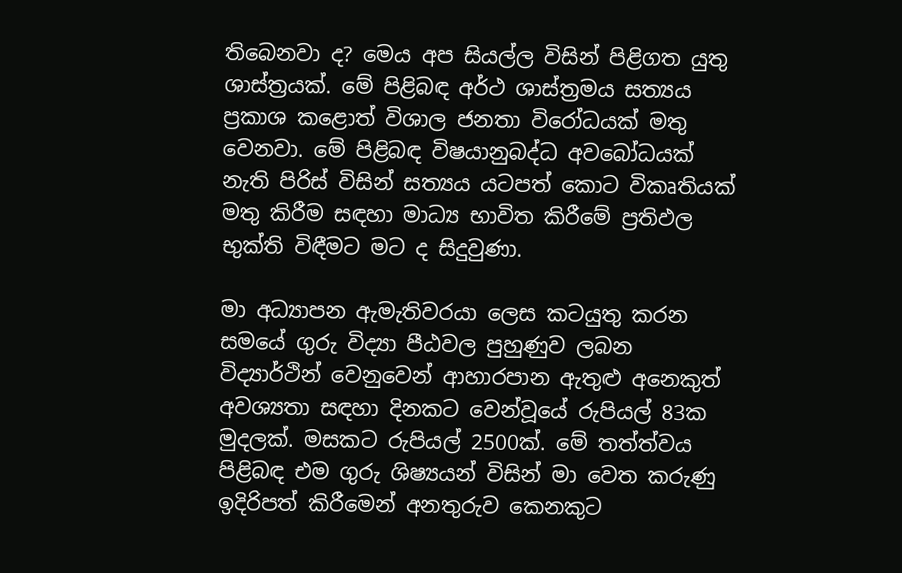තිබෙනවා ද? මෙය අප සියල්ල විසින් පිළිගත යුතු ශාස්ත්‍රයක්. මේ පිළිබඳ අර්ථ ශාස්ත්‍රමය සත්‍යය ප්‍රකාශ කළොත් විශාල ජනතා විරෝධයක් මතු වෙනවා. මේ පිළිබඳ විෂයානුබද්ධ අවබෝධයක් නැති පිරිස් විසින් සත්‍යය යටපත් කොට විකෘතියක් මතු කිරීම සඳහා මාධ්‍ය භාවිත කිරීමේ ප්‍රතිඵල භුක්ති විඳීමට මට ද සිදුවුණා.

මා අධ්‍යාපන ඇමැතිවරයා ලෙස කටයුතු කරන සමයේ ගුරු විද්‍යා පීඨවල පුහුණුව ලබන විද්‍යාර්ථින් වෙනුවෙන් ආහාරපාන ඇතුළු අනෙකුත් අවශ්‍යතා සඳහා දිනකට වෙන්වූයේ රුපියල් 83ක මුදලක්. මසකට රුපියල් 2500ක්. මේ තත්ත්වය පිළිබඳ එම ගුරු ශිෂ්‍යයන් විසින් මා වෙත කරුණු ඉදිරිපත් කිරීමෙන් අනතුරුව කෙනකුට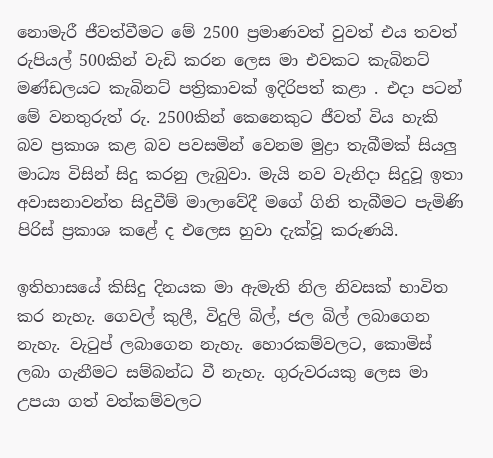නොමැරී ජීවත්වීමට මේ 2500 ප්‍රමාණවත් වුවත් එය තවත් රුපියල් 500කින් වැඩි කරන ලෙස මා එවකට කැබිනට් මණ්ඩලයට කැබිනට් පත්‍රිකාවක් ඉදිරිපත් කළා . එදා පටන් මේ වනතුරුත් රු. 2500කින් කෙනෙකුට ජීවත් විය හැකි බව ප්‍රකාශ කළ බව පවසමින් වෙනම මුද්‍රා තැබීමක් සියලු මාධ්‍ය විසින් සිදු කරනු ලැබුවා. මැයි නව වැනිදා සිදුවූ ඉතා අවාසනාවන්ත සිදුවීම් මාලාවේදී මගේ ගිනි තැබීමට පැමිණි පිරිස් ප්‍රකාශ කළේ ද එලෙස හුවා දැක්වූ කරුණයි.

ඉතිහාසයේ කිසිදු දිනයක මා ඇමැති නිල නිවසක් භාවිත කර නැහැ. ගෙවල් කුලී, විදුලි බිල්, ජල බිල් ලබාගෙන නැහැ. වැටුප් ලබාගෙන නැහැ. හොරකම්වලට, කොමිස් ලබා ගැනීමට සම්බන්ධ වී නැහැ. ගුරුවරයකු ලෙස මා උපයා ගත් වත්කම්වලට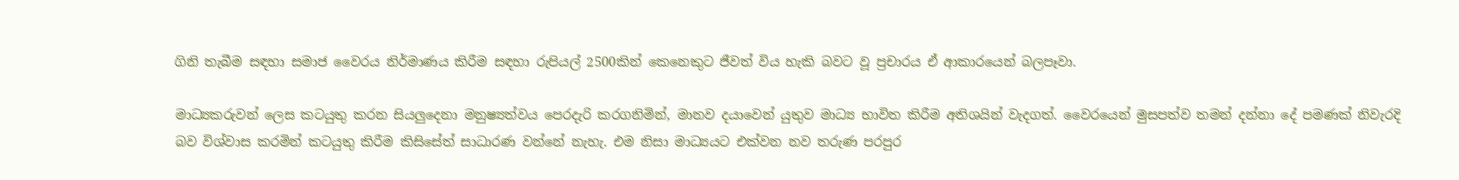ගිනි තැබීම සඳහා සමාජ වෛරය නිර්මාණය කිරීම සඳහා රුපියල් 2500කින් කෙනෙකුට ජීවත් විය හැකි බවට වූ ප්‍රචාරය ඒ ආකාරයෙන් බලපෑවා.

මාධ්‍යකරුවන් ලෙස කටයුතු කරන සියලුදෙනා මනුෂ්‍යත්වය පෙරදැරි කරගනිමින්, මානව දයාවෙන් යුතුව මාධ්‍ය භාවිත කිරීම අතිශයින් වැදගත්. වෛරයෙන් මුසපත්ව තමන් දන්නා දේ පමණක් නිවැරදි බව විශ්වාස කරමින් කටයුතු කිරීම කිසිසේත් සාධාරණ වන්නේ නැහැ. එම නිසා මාධ්‍යයට එක්වන නව තරුණ පරපුර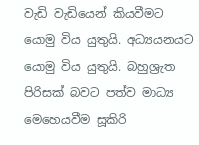වැඩි වැඩියෙන් කියවීමට යොමු විය යුතුයි. අධ්‍යයනයට යොමු විය යුතුයි. බහුශ්‍රැත පිරිසක් බවට පත්ව මාධ්‍ය මෙහෙයවීම සූකිරි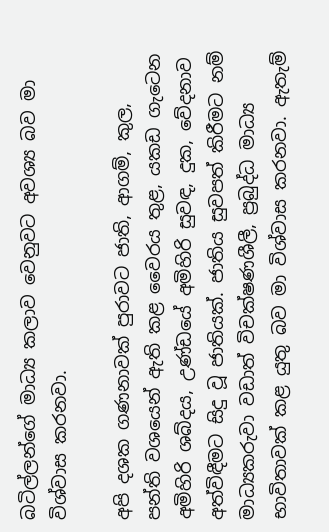බටිල්ලන්ගේ මාධ්‍ය කලාව වෙනුවට අවශ්‍ය බව මා විශ්වාස කරනවා.

අපි දශක ගණනාවක් පුරාවට ජාති, ආගම්, කුල, පන්ති වශයෙන් ඇති කළ වෛරය තුළ, යකඩ ගැටෙන අමිහිරි ශබ්දය, උණ්ඩයේ අමිහිරි සුවඳ, දුක, වේදනාව අත්විඳීමට සිදු වූ ජාතියක්. ජාතිය සුවපත් කිරීමට නම් මාධ්‍යකරුවා වඩාත් විචක්ෂණශීලී, ප්‍රබුද්ධ මාධ්‍ය භාවිතාවක් කළ යුතු බව මා විශ්වාස කරනවා. ඇතැම්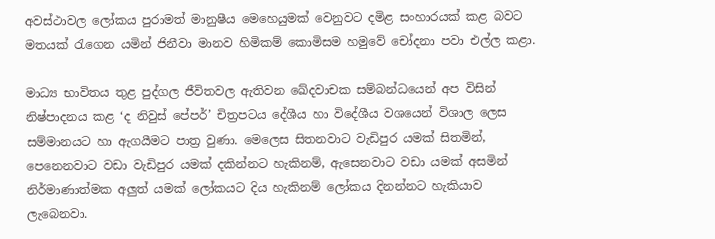අවස්ථාවල ලෝකය පුරාමත් මානුෂීය මෙහෙයුමක් වෙනුවට දමිළ සංහාරයක් කළ බවට මතයක් රැගෙන යමින් ජිනීවා මානව හිමිකම් කොමිසම හමුවේ චෝදනා පවා එල්ල කළා.

මාධ්‍ය භාවිතය තුළ පුද්ගල ජීවිතවල ඇතිවන ඛේදවාචක සම්බන්ධයෙන් අප විසින් නිෂ්පාදනය කළ ‘ද නිවුස් පේපර්’ චිත්‍රපටය දේශීය හා විදේශීය වශයෙන් විශාල ලෙස සම්මානයට හා ඇගයීමට පාත්‍ර වුණා. මෙලෙස සිතනවාට වැඩිපුර යමක් සිතමින්, පෙනෙනවාට වඩා වැඩිපුර යමක් දකින්නට හැකිනම්, ඇසෙනවාට වඩා යමක් අසමින් නිර්මාණාත්මක අලුත් යමක් ලෝකයට දිය හැකිනම් ලෝකය දිනන්නට හැකියාව ලැබෙනවා.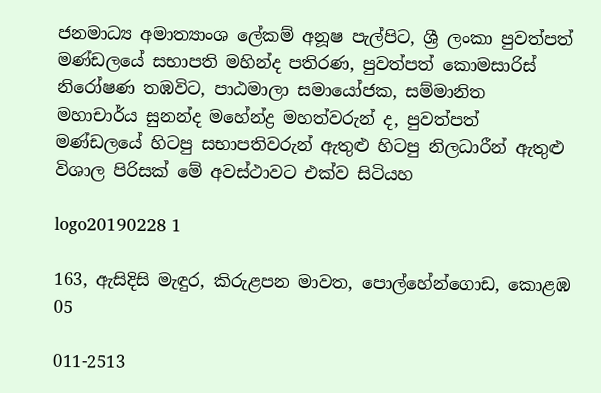ජනමාධ්‍ය අමාත්‍යාංශ ලේකම් අනූෂ පැල්පිට, ශ්‍රී ලංකා පුවත්පත් මණ්ඩලයේ සභාපති මහින්ද පතිරණ, පුවත්පත් කොමසාරිස් නිරෝෂණ තඹවිට, පාඨමාලා සමායෝජක, සම්මානිත මහාචාර්ය සුනන්ද මහේන්ද්‍ර මහත්වරුන් ද, පුවත්පත් මණ්ඩලයේ හිටපු සභාපතිවරුන් ඇතුළු හිටපු නිලධාරීන් ඇතුළු විශාල පිරිසක් මේ අවස්ථාවට එක්ව සිටියහ

logo20190228 1

163, ඇසිදිසි මැඳුර, කිරුළපන මාවත, පොල්හේන්ගොඩ, කොළඹ 05

011-2513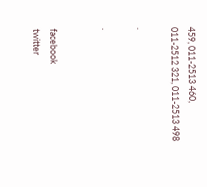459, 011-2513 460,
011-2512 321, 011-2513 498

.

.


facebook
twitter